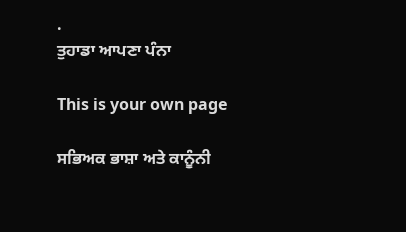.
ਤੁਹਾਡਾ ਆਪਣਾ ਪੰਨਾ

This is your own page

ਸਭਿਅਕ ਭਾਸ਼ਾ ਅਤੇ ਕਾਨੂੰਨੀ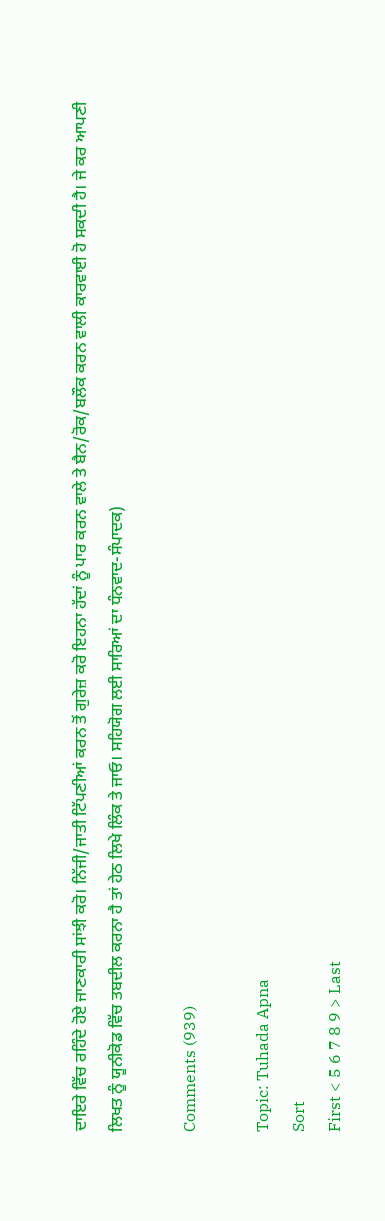ਦਾਇਰੇ ਵਿੱਚ ਰਹਿੰਦੇ ਹੋਏ ਜਾਣਕਾਰੀ ਸਾਂਝੀ ਕਰੋ। ਨਿੱਜੀ/ਜਾਤੀ ਟਿੱਪਣੀਆਂ ਕਰਨ ਤੋਂ ਗੁਰੇਜ਼ ਕਰੋ ਇਹਨਾ ਹੱਦਾਂ ਨੂੰ ਪਾਰ ਕਰਨ ਵਾਲੇ ਤੇ ਬੈਨ/ਰੋਕ/ਬਲੌਕ ਕਰਨ ਵਾਲੀ ਕਾਰਵਾਈ ਹੋ ਸਕਦੀ ਹੈ। ਜੇ ਕਰ ਆਪਣੀ ਲਿਖਤ ਨੂੰ ਯੂਨੀਕੋਡ ਵਿੱਚ ਤਬਦੀਲ ਕਰਨਾ ਹੈ ਤਾਂ ਹੇਠ ਲਿਖੇ ਲਿੰਕ ਤੇ ਜਾਓ। ਸਹਿਯੋਗ ਲਈ ਸਾਰਿਆਂ ਦਾ ਧੰਨਵਾਦ-ਸੰਪਾਦਕ)

Comments (939)

Topic: Tuhada Apna
Sort
First < 5 6 7 8 9 > Last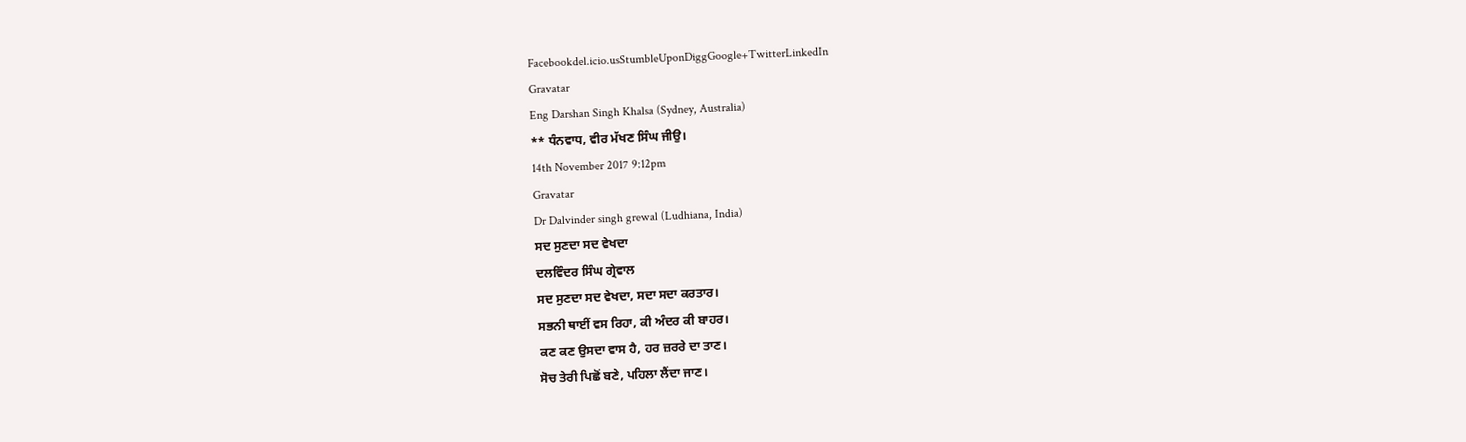Facebookdel.icio.usStumbleUponDiggGoogle+TwitterLinkedIn
Gravatar
Eng Darshan Singh Khalsa (Sydney, Australia)
** ਧੰਨਵਾਧ, ਵੀਰ ਮੱਖਣ ਸਿੰਘ ਜੀਉ।
14th November 2017 9:12pm
Gravatar
Dr Dalvinder singh grewal (Ludhiana, India)
ਸਦ ਸੁਣਦਾ ਸਦ ਵੇਖਦਾ
ਦਲਵਿੰਦਰ ਸਿੰਘ ਗ੍ਰੇਵਾਲ
ਸਦ ਸੁਣਦਾ ਸਦ ਵੇਖਦਾ, ਸਦਾ ਸਦਾ ਕਰਤਾਰ।
ਸਭਨੀ ਥਾਈਂ ਵਸ ਰਿਹਾ, ਕੀ ਅੰਦਰ ਕੀ ਬਾਹਰ।
ਕਣ ਕਣ ਉਸਦਾ ਵਾਸ ਹੈ, ਹਰ ਜ਼ਰਰੇ ਦਾ ਤਾਣ।
ਸੋਚ ਤੇਰੀ ਪਿਛੋਂ ਬਣੇ, ਪਹਿਲਾ ਲੈਂਦਾ ਜਾਣ।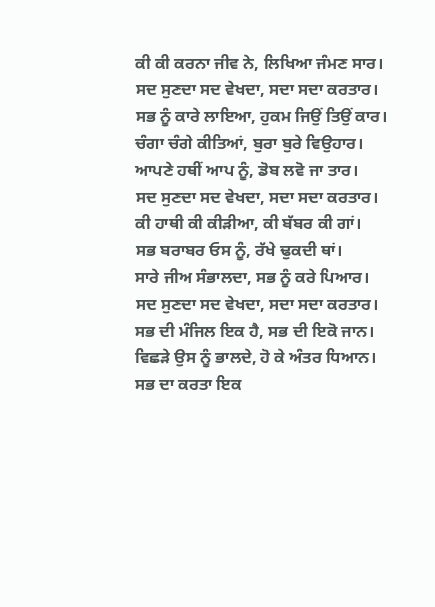ਕੀ ਕੀ ਕਰਨਾ ਜੀਵ ਨੇ, ਲਿਖਿਆ ਜੰਮਣ ਸਾਰ।
ਸਦ ਸੁਣਦਾ ਸਦ ਵੇਖਦਾ, ਸਦਾ ਸਦਾ ਕਰਤਾਰ।
ਸਭ ਨੂੰ ਕਾਰੇ ਲਾਇਆ, ਹੁਕਮ ਜਿਉਂ ਤਿਉਂ ਕਾਰ।
ਚੰਗਾ ਚੰਗੇ ਕੀਤਿਆਂ, ਬੁਰਾ ਬੁਰੇ ਵਿਉਹਾਰ।
ਆਪਣੇ ਹਥੀਂ ਆਪ ਨੂੰ, ਡੋਬ ਲਵੋ ਜਾ ਤਾਰ।
ਸਦ ਸੁਣਦਾ ਸਦ ਵੇਖਦਾ, ਸਦਾ ਸਦਾ ਕਰਤਾਰ।
ਕੀ ਹਾਥੀ ਕੀ ਕੀੜੀਆ, ਕੀ ਬੱਬਰ ਕੀ ਗਾਂ।
ਸਭ ਬਰਾਬਰ ਓਸ ਨੂੰ, ਰੱਖੇ ਢੁਕਦੀ ਥਾਂ।
ਸਾਰੇ ਜੀਅ ਸੰਭਾਲਦਾ, ਸਭ ਨੂੰ ਕਰੇ ਪਿਆਰ।
ਸਦ ਸੁਣਦਾ ਸਦ ਵੇਖਦਾ, ਸਦਾ ਸਦਾ ਕਰਤਾਰ।
ਸਭ ਦੀ ਮੰਜਿਲ ਇਕ ਹੈ, ਸਭ ਦੀ ਇਕੋ ਜਾਨ।
ਵਿਛੜੇ ਉਸ ਨੂੰ ਭਾਲਦੇ, ਹੋ ਕੇ ਅੰਤਰ ਧਿਆਨ।
ਸਭ ਦਾ ਕਰਤਾ ਇਕ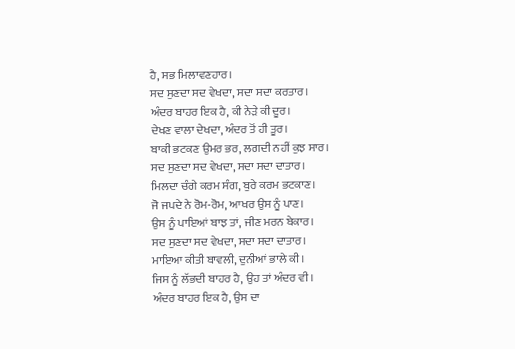ਹੈ, ਸਭ ਮਿਲਾਵਣਹਾਰ।
ਸਦ ਸੁਣਦਾ ਸਦ ਵੇਖਦਾ, ਸਦਾ ਸਦਾ ਕਰਤਾਰ।
ਅੰਦਰ ਬਾਹਰ ਇਕ ਹੈ, ਕੀ ਨੇੜੇ ਕੀ ਦੂਰ।
ਦੇਖਣ ਵਾਲਾ ਦੇਖਦਾ, ਅੰਦਰ ਤੋਂ ਹੀ ਤੂਰ।
ਬਾਕੀ ਭਟਕਣ ਉਮਰ ਭਰ, ਲਗਦੀ ਨਹੀਂ ਕੁਝ ਸਾਰ।
ਸਦ ਸੁਣਦਾ ਸਦ ਵੇਖਦਾ, ਸਦਾ ਸਦਾ ਦਾਤਾਰ।
ਮਿਲਦਾ ਚੰਗੇ ਕਰਮ ਸੰਗ, ਬੁਰੇ ਕਰਮ ਭਟਕਾਣ।
ਜੋ ਜਪਦੇ ਨੇ ਰੋਮ-ਰੋਮ, ਆਖਰ ਉਸ ਨੂੰ ਪਾਣ।
ਉਸ ਨੂੰ ਪਾਇਆਂ ਬਾਝ ਤਾਂ, ਜੀਣ ਮਰਨ ਬੇਕਾਰ।
ਸਦ ਸੁਣਦਾ ਸਦ ਵੇਖਦਾ, ਸਦਾ ਸਦਾ ਦਾਤਾਰ।
ਮਾਇਆ ਕੀਤੀ ਬਾਵਲੀ, ਦੁਨੀਆਂ ਭਾਲੇ ਕੀ।
ਜਿਸ ਨੂੰ ਲੱਭਦੀ ਬਾਹਰ ਹੈ, ਉਹ ਤਾਂ ਅੰਦਰ ਵੀ।
ਅੰਦਰ ਬਾਹਰ ਇਕ ਹੈ, ਉਸ ਦਾ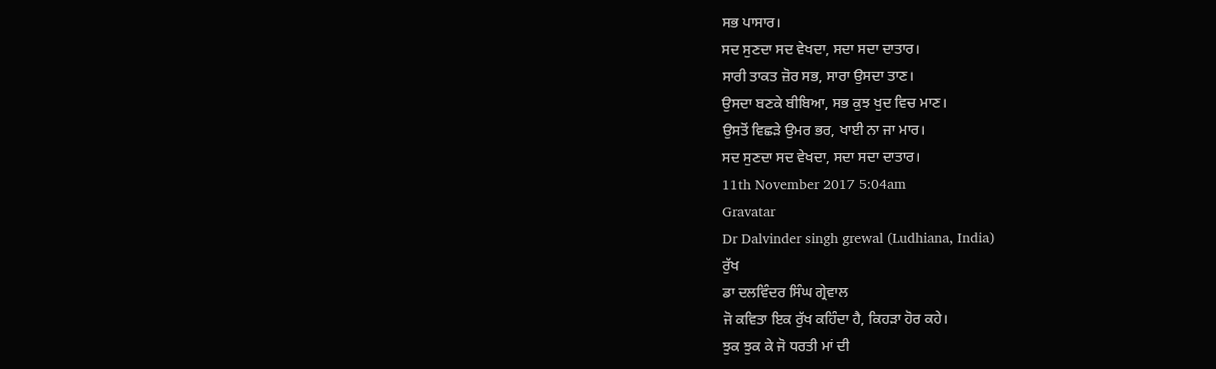ਸਭ ਪਾਸਾਰ।
ਸਦ ਸੁਣਦਾ ਸਦ ਵੇਖਦਾ, ਸਦਾ ਸਦਾ ਦਾਤਾਰ।
ਸਾਰੀ ਤਾਕਤ ਜ਼ੋਰ ਸਭ, ਸਾਰਾ ਉਸਦਾ ਤਾਣ।
ਉਸਦਾ ਬਣਕੇ ਬੀਬਿਆ, ਸਭ ਕੁਝ ਖੁਦ ਵਿਚ ਮਾਣ।
ਉਸਤੋਂ ਵਿਛੜੇ ਉਮਰ ਭਰ, ਖਾਈ ਨਾ ਜਾ ਮਾਰ।
ਸਦ ਸੁਣਦਾ ਸਦ ਵੇਖਦਾ, ਸਦਾ ਸਦਾ ਦਾਤਾਰ।
11th November 2017 5:04am
Gravatar
Dr Dalvinder singh grewal (Ludhiana, India)
ਰੁੱਖ
ਡਾ ਦਲਵਿੰਦਰ ਸਿੰਘ ਗ੍ਰੇਵਾਲ
ਜੋ ਕਵਿਤਾ ਇਕ ਰੁੱਖ ਕਹਿੰਦਾ ਹੈ, ਕਿਹੜਾ ਹੋਰ ਕਹੇ।
ਝੁਕ ਝੁਕ ਕੇ ਜੋ ਧਰਤੀ ਮਾਂ ਦੀ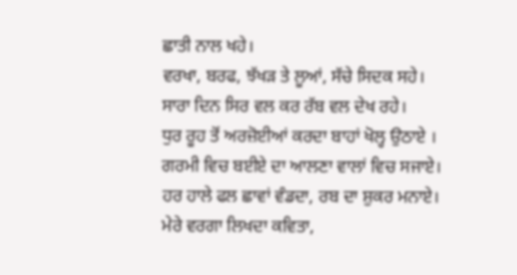ਛਾਤੀ ਨਾਲ ਖਹੇ।
ਵਰਖਾ, ਬਰਫ, ਝੱਖੜ ਤੇ ਲੂਆਂ, ਸੱਚੇ ਸਿਦਕ ਸਹੇ।
ਸਾਰਾ ਦਿਨ ਸਿਰ ਵਲ ਕਰ ਰੱਬ ਵਲ ਦੇਖ ਰਹੇ।
ਧੁਰ ਰੂਹ ਤੋਂ ਅਰਜ਼ੋਈਆਂ ਕਰਦਾ ਬਾਹਾਂ ਖੋਲ੍ਹ ਉਠਾਏ ।
ਗਰਮੀ ਵਿਚ ਬਈਏ ਦਾ ਆਲਣਾ ਵਾਲਾਂ ਵਿਚ ਸਜਾਏ।
ਹਰ ਹਾਲੇ ਫਲ ਛਾਵਾਂ ਵੰਡਦਾ, ਰਬ ਦਾ ਸ਼ੁਕਰ ਮਨਾਏ।
ਮੇਰੇ ਵਰਗਾ ਲਿਖਦਾ ਕਵਿਤਾ,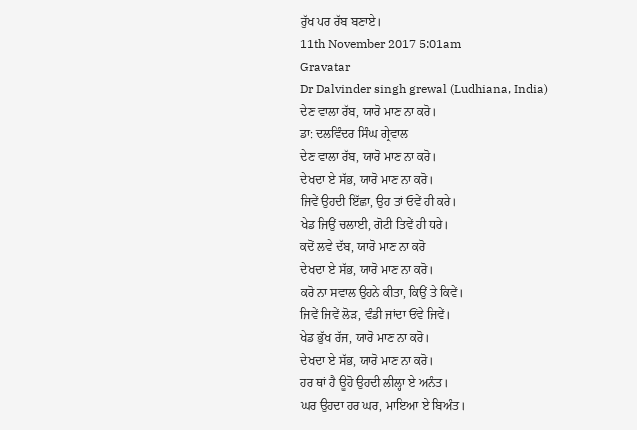ਰੁੱਖ ਪਰ ਰੱਬ ਬਣਾਏ।
11th November 2017 5:01am
Gravatar
Dr Dalvinder singh grewal (Ludhiana, India)
ਦੇਣ ਵਾਲਾ ਰੱਬ, ਯਾਰੋ ਮਾਣ ਨਾ ਕਰੋ।
ਡਾ: ਦਲਵਿੰਦਰ ਸਿੰਘ ਗ੍ਰੇਵਾਲ
ਦੇਣ ਵਾਲਾ ਰੱਬ, ਯਾਰੋ ਮਾਣ ਨਾ ਕਰੋ।
ਦੇਖਦਾ ਏ ਸੱਭ, ਯਾਰੋ ਮਾਣ ਨਾ ਕਰੋ।
ਜਿਵੇਂ ਉਹਦੀ ਇੱਛਾ, ਉਹ ਤਾਂ ਓਵੇਂ ਹੀ ਕਰੇ।
ਖੇਡ ਜਿਉਂ ਚਲਾਈ, ਗੋਟੀ ਤਿਵੇਂ ਹੀ ਧਰੇ।
ਕਦੋਂ ਲਵੇ ਦੱਬ, ਯਾਰੋ ਮਾਣ ਨਾ ਕਰੋ
ਦੇਖਦਾ ਏ ਸੱਭ, ਯਾਰੋ ਮਾਣ ਨਾ ਕਰੋ।
ਕਰੋ ਨਾ ਸਵਾਲ ਉਹਨੇ ਕੀਤਾ, ਕਿਉਂ ਤੇ ਕਿਵੇਂ।
ਜਿਵੇਂ ਜਿਵੇਂ ਲੋੜ, ਵੰਡੀ ਜਾਂਦਾ ਓਂਵੇ ਜਿਵੇਂ।
ਖੇਡ ਭੁੱਖ ਰੱਜ, ਯਾਰੋ ਮਾਣ ਨਾ ਕਰੋ।
ਦੇਖਦਾ ਏ ਸੱਭ, ਯਾਰੋ ਮਾਣ ਨਾ ਕਰੋ।
ਹਰ ਥਾਂ ਹੈ ਊਹੋ ਉਹਦੀ ਲੀਲ੍ਹਾ ਏ ਅਨੰਤ।
ਘਰ ਉਹਦਾ ਹਰ ਘਰ, ਮਾਇਆ ਏ ਬਿਅੰਤ।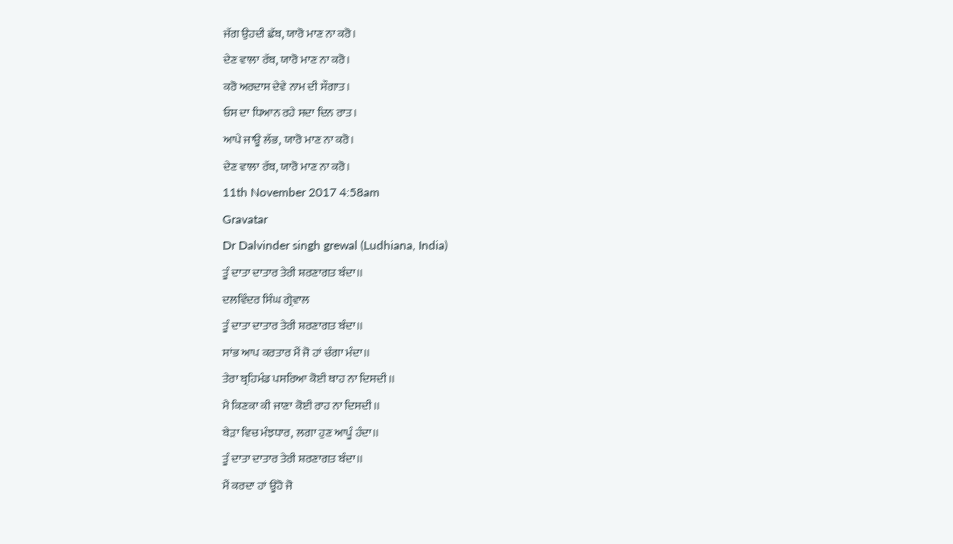ਜੱਗ ਉਹਦੀ ਛੱਬ, ਯਾਰੋ ਮਾਣ ਨਾ ਕਰੋ।
ਦੇਣ ਵਾਲਾ ਰੱਬ, ਯਾਰੋ ਮਾਣ ਨਾ ਕਰੋ।
ਕਰੋ ਅਰਦਾਸ ਦੇਵੇ ਨਾਮ ਦੀ ਸੌਗਾਤ।
ਓਸ ਦਾ ਧਿਆਨ ਰਹੇ ਸਦਾ ਦਿਨ ਰਾਤ।
ਆਪੇ ਜਾਊ ਲੱਭ, ਯਾਰੋ ਮਾਣ ਨਾ ਕਰੋ।
ਦੇਣ ਵਾਲਾ ਰੱਬ, ਯਾਰੋ ਮਾਣ ਨਾ ਕਰੋ।
11th November 2017 4:58am
Gravatar
Dr Dalvinder singh grewal (Ludhiana, India)
ਤੂੰ ਦਾਤਾ ਦਾਤਾਰ ਤੇਰੀ ਸ਼ਰਣਾਗਤ ਬੰਦਾ।।
ਦਲਵਿੰਦਰ ਸਿੰਘ ਗ੍ਰੇਵਾਲ
ਤੂੰ ਦਾਤਾ ਦਾਤਾਰ ਤੇਰੀ ਸ਼ਰਣਾਗਤ ਬੰਦਾ।।
ਸਾਂਭ ਆਪ ਕਰਤਾਰ ਮੈਂ ਜੋ ਹਾਂ ਚੰਗਾ ਮੰਦਾ।।
ਤੇਰਾ ਬ੍ਰਹਿਮੰਡ ਪਸਰਿਆ ਕੋਈ ਥਾਹ ਨਾ ਦਿਸਦੀ।।
ਮੈ ਕਿਣਕਾ ਕੀ ਜਾਣਾ ਕੋਈ ਰਾਹ ਨਾ ਦਿਸਦੀ।।
ਬੇੜਾ ਵਿਚ ਮੰਝਧਾਰ, ਲਗਾ ਹੁਣ ਆਪੂੰ ਹੰਦਾ।।
ਤੂੰ ਦਾਤਾ ਦਾਤਾਰ ਤੇਰੀ ਸ਼ਰਣਾਗਤ ਬੰਦਾ।।
ਮੈਂ ਕਰਦਾ ਹਾਂ ਊਹੋ ਜੋ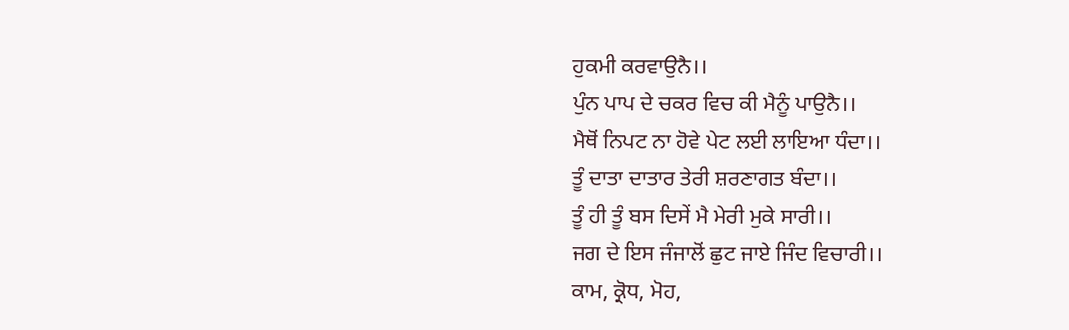ਹੁਕਮੀ ਕਰਵਾਉਨੈ।।
ਪੁੰਨ ਪਾਪ ਦੇ ਚਕਰ ਵਿਚ ਕੀ ਮੈਨੂੰ ਪਾਉਨੈ।।
ਮੈਥੋਂ ਨਿਪਟ ਨਾ ਹੋਵੇ ਪੇਟ ਲਈ ਲਾਇਆ ਧੰਦਾ।।
ਤੂੰ ਦਾਤਾ ਦਾਤਾਰ ਤੇਰੀ ਸ਼ਰਣਾਗਤ ਬੰਦਾ।।
ਤੂੰ ਹੀ ਤੂੰ ਬਸ ਦਿਸੇਂ ਮੈ ਮੇਰੀ ਮੁਕੇ ਸਾਰੀ।।
ਜਗ ਦੇ ਇਸ ਜੰਜਾਲੋਂ ਛੁਟ ਜਾਏ ਜਿੰਦ ਵਿਚਾਰੀ।।
ਕਾਮ, ਕ੍ਰੋਧ, ਮੋਹ,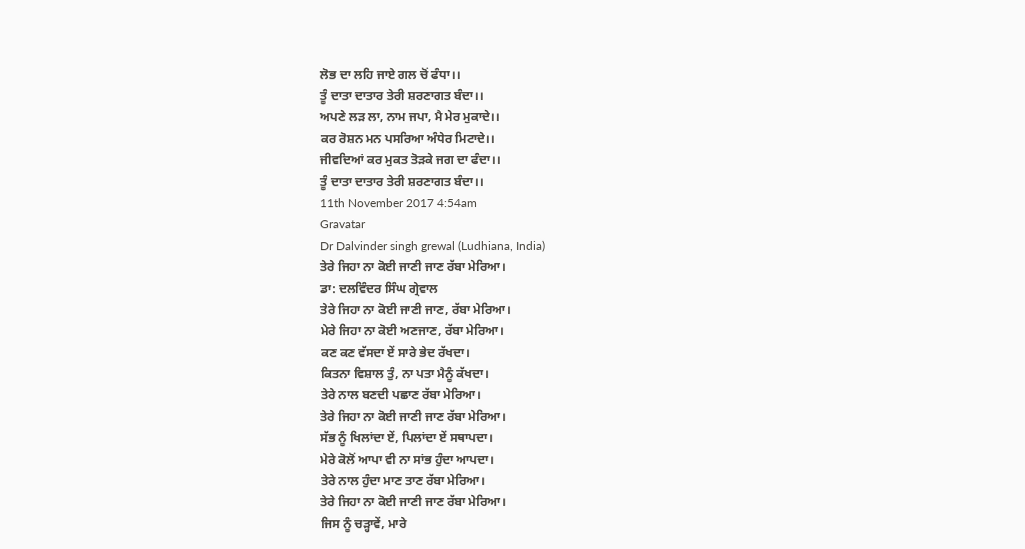ਲੋਭ ਦਾ ਲਹਿ ਜਾਏ ਗਲ ਚੋਂ ਫੰਧਾ।।
ਤੂੰ ਦਾਤਾ ਦਾਤਾਰ ਤੇਰੀ ਸ਼ਰਣਾਗਤ ਬੰਦਾ।।
ਅਪਣੇ ਲੜ ਲਾ, ਨਾਮ ਜਪਾ, ਮੈ ਮੇਰ ਮੁਕਾਦੇ।।
ਕਰ ਰੋਸ਼ਨ ਮਨ ਪਸਰਿਆ ਅੰਧੇਰ ਮਿਟਾਦੇ।।
ਜੀਵਦਿਆਂ ਕਰ ਮੁਕਤ ਤੋੜਕੇ ਜਗ ਦਾ ਫੰਦਾ।।
ਤੂੰ ਦਾਤਾ ਦਾਤਾਰ ਤੇਰੀ ਸ਼ਰਣਾਗਤ ਬੰਦਾ।।
11th November 2017 4:54am
Gravatar
Dr Dalvinder singh grewal (Ludhiana, India)
ਤੇਰੇ ਜਿਹਾ ਨਾ ਕੋਈ ਜਾਣੀ ਜਾਣ ਰੱਬਾ ਮੇਰਿਆ।
ਡਾ: ਦਲਵਿੰਦਰ ਸਿੰਘ ਗ੍ਰੇਵਾਲ
ਤੇਰੇ ਜਿਹਾ ਨਾ ਕੋਈ ਜਾਣੀ ਜਾਣ, ਰੱਬਾ ਮੇਰਿਆ।
ਮੇਰੇ ਜਿਹਾ ਨਾ ਕੋਈ ਅਣਜਾਣ, ਰੱਬਾ ਮੇਰਿਆ।
ਕਣ ਕਣ ਵੱਸਦਾ ਏਂ ਸਾਰੇ ਭੇਦ ਰੱਖਦਾ।
ਕਿਤਨਾ ਵਿਸ਼ਾਲ ਤੁੰ, ਨਾ ਪਤਾ ਮੈਨੂੰ ਕੱਖਦਾ।
ਤੇਰੇ ਨਾਲ ਬਣਦੀ ਪਛਾਣ ਰੱਬਾ ਮੇਰਿਆ।
ਤੇਰੇ ਜਿਹਾ ਨਾ ਕੋਈ ਜਾਣੀ ਜਾਣ ਰੱਬਾ ਮੇਰਿਆ।
ਸੱਭ ਨੂੰ ਖਿਲਾਂਦਾ ਏਂ, ਪਿਲਾਂਦਾ ਏਂ ਸਥਾਪਦਾ।
ਮੇਰੇ ਕੋਲੋਂ ਆਪਾ ਵੀ ਨਾ ਸਾਂਭ ਹੁੰਦਾ ਆਪਦਾ।
ਤੇਰੇ ਨਾਲ ਹੁੰਦਾ ਮਾਣ ਤਾਣ ਰੱਬਾ ਮੇਰਿਆ।
ਤੇਰੇ ਜਿਹਾ ਨਾ ਕੋਈ ਜਾਣੀ ਜਾਣ ਰੱਬਾ ਮੇਰਿਆ।
ਜਿਸ ਨੂੰ ਚੜ੍ਹਾਵੇਂ, ਮਾਰੇ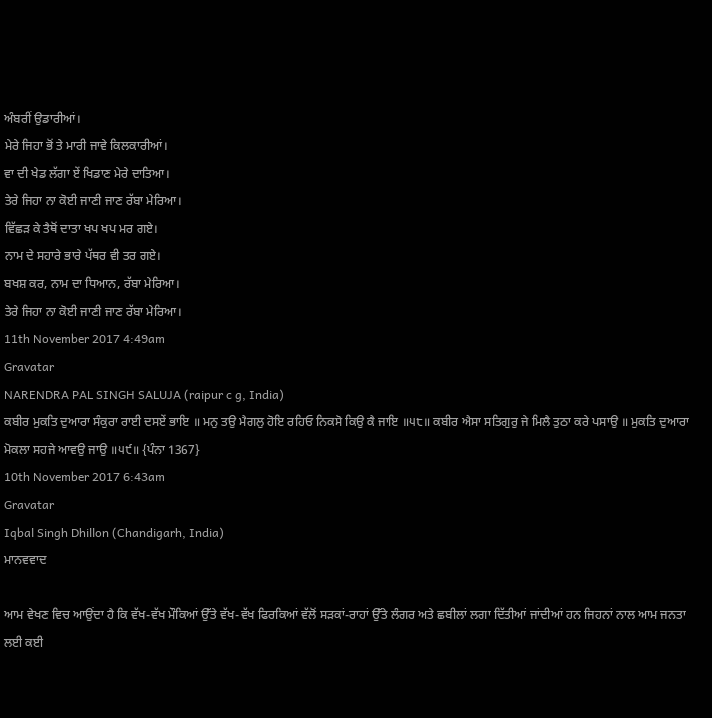ਅੰਬਰੀਂ ਉਡਾਰੀਆਂ।
ਮੇਰੇ ਜਿਹਾ ਭੋਂ ਤੇ ਮਾਰੀ ਜਾਵੇ ਕਿਲਕਾਰੀਆਂ।
ਵਾ ਦੀ ਖੇਡ ਲੱਗਾ ਏਂ ਖਿਡਾਣ ਮੇਰੇ ਦਾਤਿਆ।
ਤੇਰੇ ਜਿਹਾ ਨਾ ਕੋਈ ਜਾਣੀ ਜਾਣ ਰੱਬਾ ਮੇਰਿਆ।
ਵਿੱਛੜ ਕੇ ਤੈਥੋਂ ਦਾਤਾ ਖਪ ਖਪ ਮਰ ਗਏ।
ਨਾਮ ਦੇ ਸਹਾਰੇ ਭਾਰੇ ਪੱਥਰ ਵੀ ਤਰ ਗਏ।
ਬਖਸ਼ ਕਰ, ਨਾਮ ਦਾ ਧਿਆਨ, ਰੱਬਾ ਮੇਰਿਆ।
ਤੇਰੇ ਜਿਹਾ ਨਾ ਕੋਈ ਜਾਣੀ ਜਾਣ ਰੱਬਾ ਮੇਰਿਆ।
11th November 2017 4:49am
Gravatar
NARENDRA PAL SINGH SALUJA (raipur c g, India)
ਕਬੀਰ ਮੁਕਤਿ ਦੁਆਰਾ ਸੰਕੁਰਾ ਰਾਈ ਦਸਏਂ ਭਾਇ ॥ ਮਨੁ ਤਉ ਮੈਗਲੁ ਹੋਇ ਰਹਿਓ ਨਿਕਸੋ ਕਿਉ ਕੈ ਜਾਇ ॥੫੮॥ ਕਬੀਰ ਐਸਾ ਸਤਿਗੁਰੁ ਜੇ ਮਿਲੈ ਤੁਠਾ ਕਰੇ ਪਸਾਉ ॥ ਮੁਕਤਿ ਦੁਆਰਾ ਮੋਕਲਾ ਸਹਜੇ ਆਵਉ ਜਾਉ ॥੫੯॥ {ਪੰਨਾ 1367}
10th November 2017 6:43am
Gravatar
Iqbal Singh Dhillon (Chandigarh, India)
ਮਾਨਵਵਾਦ

ਆਮ ਵੇਖਣ ਵਿਚ ਆਉਂਦਾ ਹੈ ਕਿ ਵੱਖ-ਵੱਖ ਮੌਕਿਆਂ ਉੱਤੇ ਵੱਖ-ਵੱਖ ਫਿਰਕਿਆਂ ਵੱਲੋਂ ਸੜਕਾਂ-ਰਾਹਾਂ ਉੱਤੇ ਲੰਗਰ ਅਤੇ ਛਬੀਲਾਂ ਲਗਾ ਦਿੱਤੀਆਂ ਜਾਂਦੀਆਂ ਹਨ ਜਿਹਨਾਂ ਨਾਲ ਆਮ ਜਨਤਾ ਲਈ ਕਈ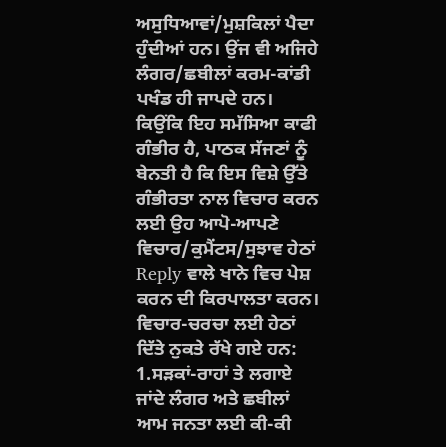ਅਸੁਧਿਆਵਾਂ/ਮੁਸ਼ਕਿਲਾਂ ਪੈਦਾ ਹੁੰਦੀਆਂ ਹਨ। ਉਂਜ ਵੀ ਅਜਿਹੇ ਲੰਗਰ/ਛਬੀਲਾਂ ਕਰਮ-ਕਾਂਡੀ ਪਖੰਡ ਹੀ ਜਾਪਦੇ ਹਨ। ਕਿਉਂਕਿ ਇਹ ਸਮੱਸਿਆ ਕਾਫੀ ਗੰਭੀਰ ਹੈ, ਪਾਠਕ ਸੱਜਣਾਂ ਨੂੰ ਬੇਨਤੀ ਹੈ ਕਿ ਇਸ ਵਿਸ਼ੇ ਉੱਤੇ ਗੰਭੀਰਤਾ ਨਾਲ ਵਿਚਾਰ ਕਰਨ ਲਈ ਉਹ ਆਪੋ-ਆਪਣੇ ਵਿਚਾਰ/ਕੁਮੈਂਟਸ/ਸੁਝਾਵ ਹੇਠਾਂ Reply ਵਾਲੇ ਖਾਨੇ ਵਿਚ ਪੇਸ਼ ਕਰਨ ਦੀ ਕਿਰਪਾਲਤਾ ਕਰਨ। ਵਿਚਾਰ-ਚਰਚਾ ਲਈ ਹੇਠਾਂ ਦਿੱਤੇ ਨੁਕਤੇ ਰੱਖੇ ਗਏ ਹਨ:
1.ਸੜਕਾਂ-ਰਾਹਾਂ ਤੇ ਲਗਾਏ ਜਾਂਦੇ ਲੰਗਰ ਅਤੇ ਛਬੀਲਾਂ ਆਮ ਜਨਤਾ ਲਈ ਕੀ-ਕੀ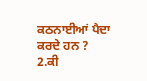ਕਠਨਾਈਆਂ ਪੈਦਾ ਕਰਦੇ ਹਨ ?
2.ਕੀ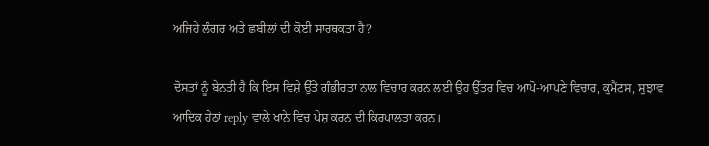ਅਜਿਹੇ ਲੰਗਰ ਅਤੇ ਛਬੀਲਾਂ ਦੀ ਕੋਈ ਸਾਰਥਕਤਾ ਹੈ?

ਦੋਸਤਾਂ ਨੂੰ ਬੇਨਤੀ ਹੈ ਕਿ ਇਸ ਵਿਸ਼ੇ ਉੱਤੇ ਗੰਭੀਰਤਾ ਨਾਲ ਵਿਚਾਰ ਕਰਨ ਲਈ ਉਹ ਉੱਤਰ ਵਿਚ ਆਪੋ-ਆਪਣੇ ਵਿਚਾਰ, ਕੁਮੈਂਟਸ, ਸੁਝਾਵ ਆਦਿਕ ਹੇਠਾਂ reply ਵਾਲੇ ਖਾਨੇ ਵਿਚ ਪੇਸ਼ ਕਰਨ ਦੀ ਕਿਰਪਾਲਤਾ ਕਰਨ।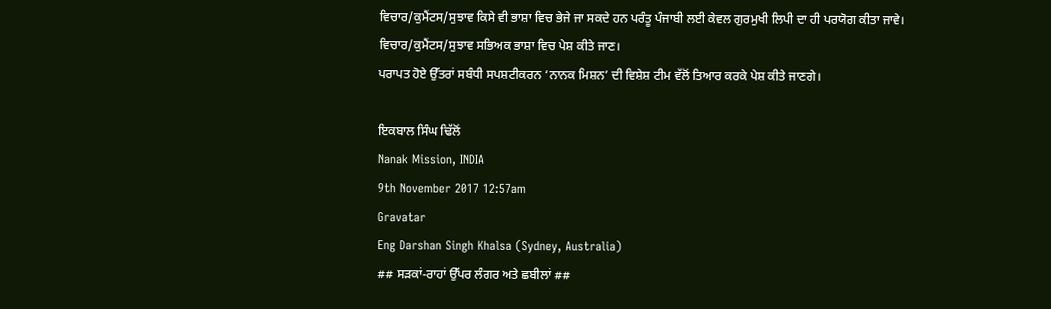ਵਿਚਾਰ/ਕੁਮੈਂਟਸ/ਸੁਝਾਵ ਕਿਸੇ ਵੀ ਭਾਸ਼ਾ ਵਿਚ ਭੇਜੇ ਜਾ ਸਕਦੇ ਹਨ ਪਰੰਤੂ ਪੰਜਾਬੀ ਲਈ ਕੇਵਲ ਗੁਰਮੁਖੀ ਲਿਪੀ ਦਾ ਹੀ ਪਰਯੋਗ ਕੀਤਾ ਜਾਵੇ।
ਵਿਚਾਰ/ਕੁਮੈਂਟਸ/ਸੁਝਾਵ ਸਭਿਅਕ ਭਾਸ਼ਾ ਵਿਚ ਪੇਸ਼ ਕੀਤੇ ਜਾਣ।
ਪਰਾਪਤ ਹੋਏ ਉੱਤਰਾਂ ਸਬੰਧੀ ਸਪਸ਼ਟੀਕਰਨ ‘ਨਾਨਕ ਮਿਸ਼ਨ’ ਦੀ ਵਿਸ਼ੇਸ਼ ਟੀਮ ਵੱਲੋਂ ਤਿਆਰ ਕਰਕੇ ਪੇਸ਼ ਕੀਤੇ ਜਾਣਗੇ।

ਇਕਬਾਲ ਸਿੰਘ ਢਿੱਲੋਂ
Nanak Mission, INDIA
9th November 2017 12:57am
Gravatar
Eng Darshan Singh Khalsa (Sydney, Australia)
## ਸੜਕਾਂ-ਰਾਹਾਂ ਉੱਪਰ ਲੰਗਰ ਅਤੇ ਛਬੀਲਾਂ ##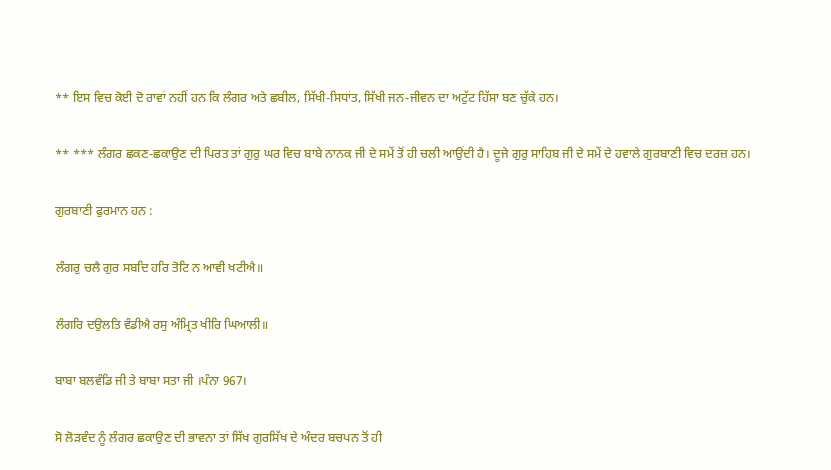** ਇਸ ਵਿਚ ਕੋਈ ਦੋ ਰਾਵਾਂ ਨਹੀਂ ਹਨ ਕਿ ਲੰਗਰ ਅਤੇ ਛਬੀਲ, ਸਿੱਖੀ-ਸਿਧਾਂਤ, ਸਿੱਖੀ ਜਨ-ਜੀਵਨ ਦਾ ਅਟੁੱਟ ਹਿੱਸਾ ਬਣ ਚੁੱਕੇ ਹਨ।

** *** ਲੰਗਰ ਛਕਣ-ਛਕਾਉਣ ਦੀ ਪਿਰਤ ਤਾਂ ਗੁਰੁ ਘਰ ਵਿਚ ਬਾਬੇ ਨਾਨਕ ਜੀ ਦੇ ਸਮੇਂ ਤੋਂ ਹੀ ਚਲੀ ਆਉਂਦੀ ਹੈ। ਦੂਜੇ ਗੁਰੁ ਸਾਹਿਬ ਜੀ ਦੇ ਸਮੇਂ ਦੇ ਹਵਾਲੇ ਗੁਰਬਾਣੀ ਵਿਚ ਦਰਜ਼ ਹਨ।

ਗੁਰਬਾਣੀ ਫੁਰਮਾਨ ਹਨ :

ਲੰਗਰੁ ਚਲੈ ਗੁਰ ਸਬਦਿ ਹਰਿ ਤੋਟਿ ਨ ਆਵੀ ਖਟੀਐ॥

ਲੰਗਰਿ ਦਉਲਤਿ ਵੰਡੀਐ ਰਸੁ ਅੰਮ੍ਰਿਤ ਖੀਰਿ ਘਿਆਲੀ॥

ਬਾਬਾ ਬਲਵੰਡਿ ਜੀ ਤੇ ਬਾਬਾ ਸਤਾ ਜੀ ।ਪੰਨਾ 967।

ਸੋ ਲੋੜਵੰਦ ਨੂੰ ਲੰਗਰ ਛਕਾਉਣ ਦੀ ਭਾਵਨਾ ਤਾਂ ਸਿੱਖ ਗੁਰਸਿੱਖ ਦੇ ਅੰਦਰ ਬਚਪਨ ਤੋਂ ਹੀ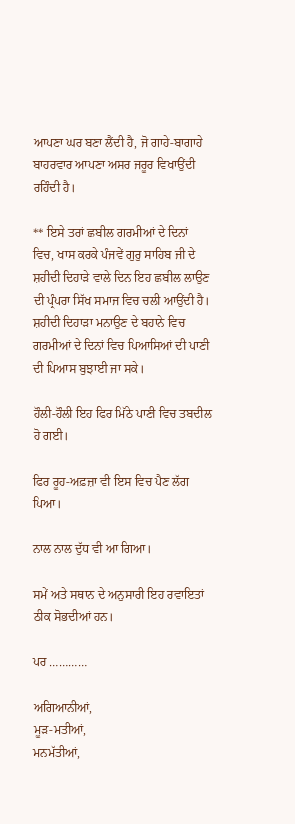ਆਪਣਾ ਘਰ ਬਣਾ ਲੈਂਦੀ ਹੈ, ਜੋ ਗਾਹੇ-ਬਾਗਾਹੇ ਬਾਹਰਵਾਰ ਆਪਣਾ ਅਸਰ ਜਰੂਰ ਵਿਖਾਉਂਦੀ ਰਹਿੰਦੀ ਹੈ।

** ਇਸੇ ਤਰਾਂ ਛਬੀਲ ਗਰਮੀਆਂ ਦੇ ਦਿਨਾਂ ਵਿਚ, ਖਾਸ ਕਰਕੇ ਪੰਜਵੇਂ ਗੁਰੁ ਸਾਹਿਬ ਜੀ ਦੇ ਸ਼ਹੀਦੀ ਦਿਹਾੜੇ ਵਾਲੇ ਦਿਨ ਇਹ ਛਬੀਲ ਲਾਉਣ ਦੀ ਪ੍ਰੰਪਰਾ ਸਿੱਖ ਸਮਾਜ ਵਿਚ ਚਲੀ ਆਉਂਦੀ ਹੈ। ਸ਼ਹੀਦੀ ਦਿਹਾੜਾ ਮਨਾਉਣ ਦੇ ਬਹਾਨੇ ਵਿਚ ਗਰਮੀਆਂ ਦੇ ਦਿਨਾਂ ਵਿਚ ਪਿਆਸਿਆਂ ਦੀ ਪਾਣੀ ਦੀ ਪਿਆਸ ਬੁਝਾਈ ਜਾ ਸਕੇ।

ਹੌਲੀ-ਹੌਲੀ ਇਹ ਫਿਰ ਮਿੱਠੇ ਪਾਣੀ ਵਿਚ ਤਬਦੀਲ ਹੋ ਗਈ।

ਫਿਰ ਰੂਹ-ਅਫ਼ਜ਼ਾ ਵੀ ਇਸ ਵਿਚ ਪੈਣ ਲੱਗ ਪਿਆ।

ਨਾਲ ਨਾਲ ਦੁੱਧ ਵੀ ਆ ਗਿਆ।

ਸਮੇਂ ਅਤੇ ਸਥਾਨ ਦੇ ਅਨੁਸਾਰੀ ਇਹ ਰਵਾਇਤਾਂ ਠੀਕ ਸੋਭਦੀਆਂ ਹਨ।

ਪਰ …………

ਅਗਿਆਨੀਆਂ,
ਮੂੜ-ਮਤੀਆਂ,
ਮਨਮੱਤੀਆਂ,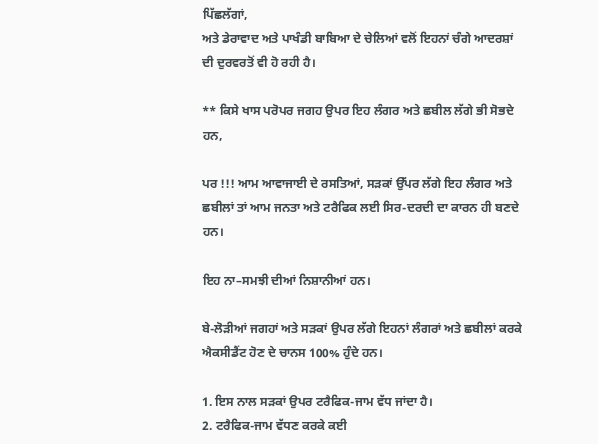ਪਿੱਛਲੱਗਾਂ,
ਅਤੇ ਡੇਰਾਵਾਦ ਅਤੇ ਪਾਖੰਡੀ ਬਾਬਿਆ ਦੇ ਚੇਲਿਆਂ ਵਲੋਂ ਇਹਨਾਂ ਚੰਗੇ ਆਦਰਸ਼ਾਂ ਦੀ ਦੁਰਵਰਤੋਂ ਵੀ ਹੋ ਰਹੀ ਹੈ।

** ਕਿਸੇ ਖਾਸ ਪਰੋਪਰ ਜਗਹ ਉਪਰ ਇਹ ਲੰਗਰ ਅਤੇ ਛਬੀਲ ਲੱਗੇ ਭੀ ਸੋਭਦੇ ਹਨ,

ਪਰ !!! ਆਮ ਆਵਾਜਾਈ ਦੇ ਰਸਤਿਆਂ, ਸੜਕਾਂ ਉੱਪਰ ਲੱਗੇ ਇਹ ਲੰਗਰ ਅਤੇ ਛਬੀਲਾਂ ਤਾਂ ਆਮ ਜਨਤਾ ਅਤੇ ਟਰੈਫਿਕ ਲਈ ਸਿਰ-ਦਰਦੀ ਦਾ ਕਾਰਨ ਹੀ ਬਣਦੇ ਹਨ।

ਇਹ ਨਾ–ਸਮਝੀ ਦੀਆਂ ਨਿਸ਼ਾਨੀਆਂ ਹਨ।

ਬੇ-ਲੋੜੀਆਂ ਜਗਹਾਂ ਅਤੇ ਸੜਕਾਂ ਉਪਰ ਲੱਗੇ ਇਹਨਾਂ ਲੰਗਰਾਂ ਅਤੇ ਛਬੀਲਾਂ ਕਰਕੇ ਐਕਸੀਡੈਂਟ ਹੋਣ ਦੇ ਚਾਨਸ 100% ਹੁੰਦੇ ਹਨ।

1. ਇਸ ਨਾਲ ਸੜਕਾਂ ਉਪਰ ਟਰੈਫਿਕ-ਜਾਮ ਵੱਧ ਜਾਂਦਾ ਹੈ।
2. ਟਰੈਫਿਕ-ਜਾਮ ਵੱਧਣ ਕਰਕੇ ਕਈ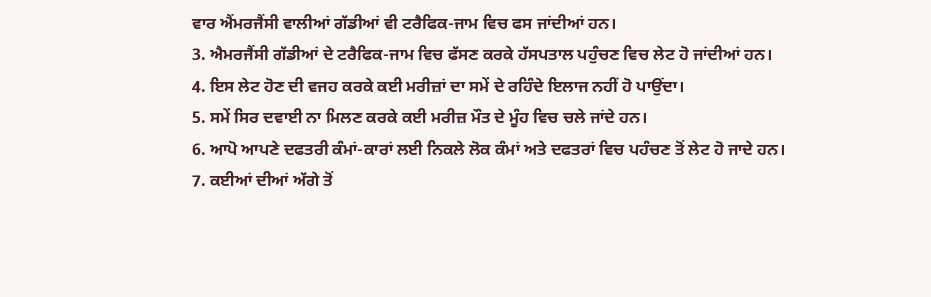ਵਾਰ ਐਂਮਰਜੈਂਸੀ ਵਾਲੀਆਂ ਗੱਡੀਆਂ ਵੀ ਟਰੈਫਿਕ-ਜਾਮ ਵਿਚ ਫਸ ਜਾਂਦੀਆਂ ਹਨ।
3. ਐਮਰਜੈਂਸੀ ਗੱਡੀਆਂ ਦੇ ਟਰੈਫਿਕ-ਜਾਮ ਵਿਚ ਫੱਸਣ ਕਰਕੇ ਹੱਸਪਤਾਲ ਪਹੁੰਚਣ ਵਿਚ ਲੇਟ ਹੋ ਜਾਂਦੀਆਂ ਹਨ।
4. ਇਸ ਲੇਟ ਹੋਣ ਦੀ ਵਜਹ ਕਰਕੇ ਕਈ ਮਰੀਜ਼ਾਂ ਦਾ ਸਮੇਂ ਦੇ ਰਹਿੰਦੇ ਇਲਾਜ ਨਹੀਂ ਹੋ ਪਾਉਂਦਾ।
5. ਸਮੇਂ ਸਿਰ ਦਵਾਈ ਨਾ ਮਿਲਣ ਕਰਕੇ ਕਈ ਮਰੀਜ਼ ਮੌਤ ਦੇ ਮੂੰਹ ਵਿਚ ਚਲੇ ਜਾਂਦੇ ਹਨ।
6. ਆਪੋ ਆਪਣੇ ਦਫਤਰੀ ਕੰਮਾਂ-ਕਾਰਾਂ ਲਈ ਨਿਕਲੇ ਲੋਕ ਕੰਮਾਂ ਅਤੇ ਦਫਤਰਾਂ ਵਿਚ ਪਹੰਚਣ ਤੋਂ ਲੇਟ ਹੋ ਜਾਦੇ ਹਨ।
7. ਕਈਆਂ ਦੀਆਂ ਅੱਗੇ ਤੋਂ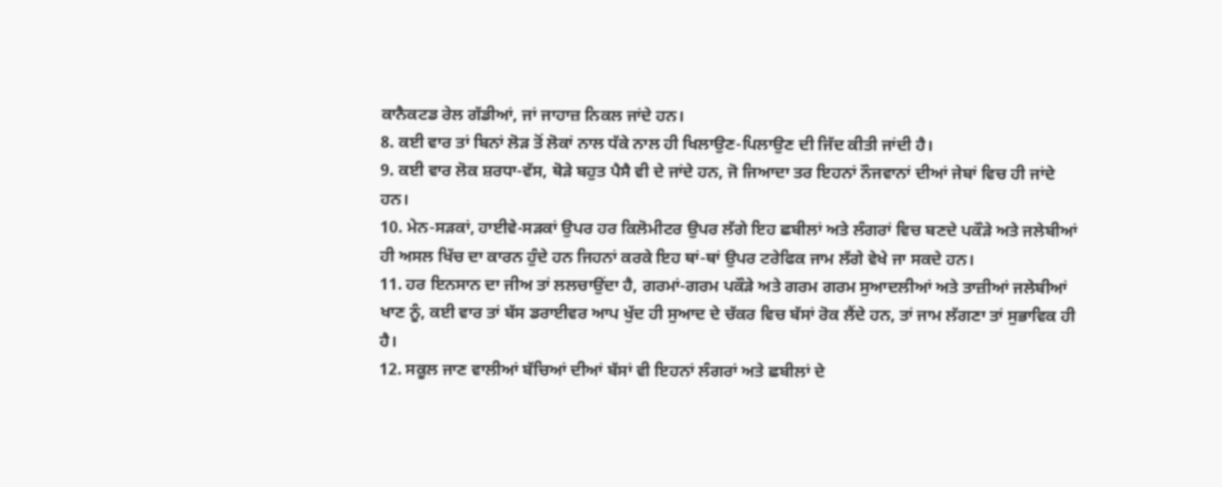ਕਾਨੈਕਟਡ ਰੇਲ ਗੱਡੀਆਂ, ਜਾਂ ਜਾਹਾਜ਼ ਨਿਕਲ ਜਾਂਦੇ ਹਨ।
8. ਕਈ ਵਾਰ ਤਾਂ ਬਿਨਾਂ ਲੋੜ ਤੋਂ ਲੋਕਾਂ ਨਾਲ ਧੱਕੇ ਨਾਲ ਹੀ ਖਿਲਾਉਣ-ਪਿਲਾਉਣ ਦੀ ਜਿੱਦ ਕੀਤੀ ਜਾਂਦੀ ਹੈ।
9. ਕਈ ਵਾਰ ਲੋਕ ਸ਼ਰਧਾ-ਵੱਸ, ਥੋੜੇ ਬਹੁਤ ਪੈਸੈ ਵੀ ਦੇ ਜਾਂਦੇ ਹਨ, ਜੋ ਜਿਆਦਾ ਤਰ ਇਹਨਾਂ ਨੌਜਵਾਨਾਂ ਦੀਆਂ ਜੇਬਾਂ ਵਿਚ ਹੀ ਜਾਂਦੇ ਹਨ।
10. ਮੇਨ-ਸੜਕਾਂ, ਹਾਈਵੇ-ਸੜਕਾਂ ਉਪਰ ਹਰ ਕਿਲੋਮੀਟਰ ਉਪਰ ਲੱਗੇ ਇਹ ਛਬੀਲਾਂ ਅਤੇ ਲੰਗਰਾਂ ਵਿਚ ਬਣਦੇ ਪਕੌੜੇ ਅਤੇ ਜਲੇਬੀਆਂ ਹੀ ਅਸਲ ਖਿੱਚ ਦਾ ਕਾਰਨ ਹੁੰਦੇ ਹਨ ਜਿਹਨਾਂ ਕਰਕੇ ਇਹ ਥਾਂ-ਥਾਂ ਉਪਰ ਟਰੇਫਿਕ ਜਾਮ ਲੱਗੇ ਵੇਖੇ ਜਾ ਸਕਦੇ ਹਨ।
11. ਹਰ ਇਨਸਾਨ ਦਾ ਜੀਅ ਤਾਂ ਲਲਚਾਉਂਦਾ ਹੈ, ਗਰਮਾਂ-ਗਰਮ ਪਕੌੜੇ ਅਤੇ ਗਰਮ ਗਰਮ ਸੁਆਦਲੀਆਂ ਅਤੇ ਤਾਜ਼ੀਆਂ ਜਲੇਬੀਆਂ ਖਾਣ ਨੂੰ, ਕਈ ਵਾਰ ਤਾਂ ਬੱਸ ਡਰਾਈਵਰ ਆਪ ਖੁੱਦ ਹੀ ਸੁਆਦ ਦੇ ਚੱਕਰ ਵਿਚ ਬੱਸਾਂ ਰੋਕ ਲੈਂਦੇ ਹਨ, ਤਾਂ ਜਾਮ ਲੱਗਣਾ ਤਾਂ ਸੁਭਾਵਿਕ ਹੀ ਹੈ।
12. ਸਕੂਲ ਜਾਣ ਵਾਲੀਆਂ ਬੱਚਿਆਂ ਦੀਆਂ ਬੱਸਾਂ ਵੀ ਇਹਨਾਂ ਲੰਗਰਾਂ ਅਤੇ ਛਬੀਲਾਂ ਦੇ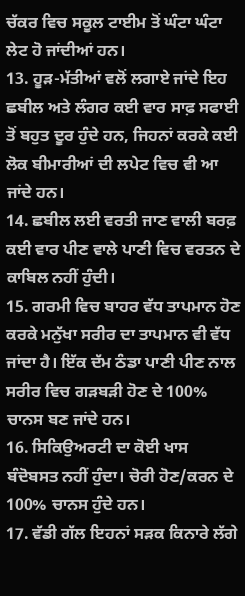ਚੱਕਰ ਵਿਚ ਸਕੂਲ ਟਾਈਮ ਤੋਂ ਘੰਟਾ ਘੰਟਾ ਲੇਟ ਹੋ ਜਾਂਦੀਆਂ ਹਨ।
13. ਹੂੜ-ਮੱਤੀਆਂ ਵਲੋਂ ਲਗਾਏ ਜਾਂਦੇ ਇਹ ਛਬੀਲ ਅਤੇ ਲੰਗਰ ਕਈ ਵਾਰ ਸਾਫ਼ ਸਫਾਈ ਤੋਂ ਬਹੁਤ ਦੂਰ ਹੁੰਦੇ ਹਨ, ਜਿਹਨਾਂ ਕਰਕੇ ਕਈ ਲੋਕ ਬੀਮਾਰੀਆਂ ਦੀ ਲਪੇਟ ਵਿਚ ਵੀ ਆ ਜਾਂਦੇ ਹਨ।
14. ਛਬੀਲ ਲਈ ਵਰਤੀ ਜਾਣ ਵਾਲੀ ਬਰਫ਼ ਕਈ ਵਾਰ ਪੀਣ ਵਾਲੇ ਪਾਣੀ ਵਿਚ ਵਰਤਨ ਦੇ ਕਾਬਿਲ ਨਹੀਂ ਹੁੰਦੀ।
15. ਗਰਮੀ ਵਿਚ ਬਾਹਰ ਵੱਧ ਤਾਪਮਾਨ ਹੋਣ ਕਰਕੇ ਮਨੁੱਖਾ ਸਰੀਰ ਦਾ ਤਾਪਮਾਨ ਵੀ ਵੱਧ ਜਾਂਦਾ ਹੈ। ਇੱਕ ਦੱਮ ਠੰਡਾ ਪਾਣੀ ਪੀਣ ਨਾਲ ਸਰੀਰ ਵਿਚ ਗੜਬੜੀ ਹੋਣ ਦੇ 100% ਚਾਨਸ ਬਣ ਜਾਂਦੇ ਹਨ।
16. ਸਿਕਿਉਅਰਟੀ ਦਾ ਕੋਈ ਖਾਸ ਬੰਦੋਬਸਤ ਨਹੀਂ ਹੁੰਦਾ। ਚੋਰੀ ਹੋਣ/ਕਰਨ ਦੇ 100% ਚਾਨਸ ਹੁੰਦੇ ਹਨ।
17. ਵੱਡੀ ਗੱਲ ਇਹਨਾਂ ਸੜਕ ਕਿਨਾਰੇ ਲੱਗੇ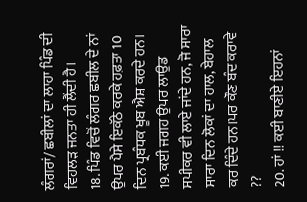ਲੰਗਰਾਂ/ ਛਬੀਲਾਂ ਦਾ ਲਾਹਾ ਪਿੰਡ ਦੀ ਵਿਹਲੜ ਜਨਤਾ ਹੀ ਲੈਂਦੀ ਹੈ।
18. ਪਿੰਡ ਵਿਚੋਂ ਲੰਗਰ ਛਬੀਲ ਦੇ ਨਾਂ ਉਪਰ ਪੈਸੇ ਇਕੱਠੇ ਕਰਕੇ ਹਫ਼ਤਾ 10 ਦਿਨ ਪ੍ਰਬੰਧਕ ਖੂਬ ਐਸ਼ ਕਰਦੇ ਹਨ।
19. ਕਈ ਜਗਹ ਉਪਰ ਲਾਉਡ ਸਪੀਕਰ ਵੀ ਲਾਏ ਜਾਂਦੇ ਹਨ, ਜੋ ਸਾਰਾ ਸਾਰਾ ਦਿਨ ਲੋਕਾਂ ਦਾ ਹਾਲ, ਬੇਹਾਲ ਕਰ ਦਿੰਦੇ ਹਨ।ਪਰ ਕੌਣ ਬੰਦ ਕਰਾਵੇ ??
20. ਹਾਂ !! ਕਈ ਬਾਣੀਏ ਇਹਨਾਂ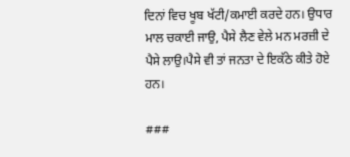ਦਿਨਾਂ ਵਿਚ ਖੂਬ ਖੱਟੀ/ਕਮਾਈ ਕਰਦੇ ਹਨ। ਉਧਾਰ ਮਾਲ ਚਕਾਈ ਜਾਉ, ਪੈਸੇ ਲੈਣ ਵੇਲੇ ਮਨ ਮਰਜ਼ੀ ਦੇ ਪੈਸੇ ਲਾਉ।ਪੈਸੇ ਵੀ ਤਾਂ ਜਨਤਾ ਦੇ ਇਕੱਠੇ ਕੀਤੇ ਹੋਏ ਹਨ।

###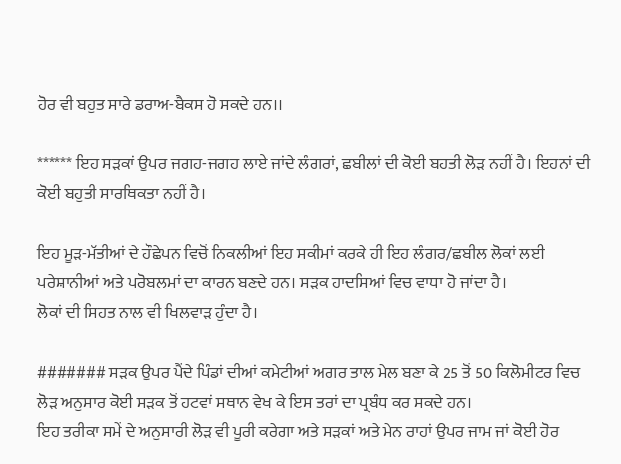ਹੋਰ ਵੀ ਬਹੁਤ ਸਾਰੇ ਡਰਾਅ-ਬੈਕਸ ਹੋ ਸਕਦੇ ਹਨ।।

****** ਇਹ ਸੜਕਾਂ ਉਪਰ ਜਗਹ-ਜਗਹ ਲਾਏ ਜਾਂਦੇ ਲੰਗਰਾਂ, ਛਬੀਲਾਂ ਦੀ ਕੋਈ ਬਹਤੀ ਲੋੜ ਨਹੀਂ ਹੈ। ਇਹਨਾਂ ਦੀ ਕੋਈ ਬਹੁਤੀ ਸਾਰਥਿਕਤਾ ਨਹੀਂ ਹੈ।

ਇਹ ਮੂੜ-ਮੱਤੀਆਂ ਦੇ ਹੌਛੇਪਨ ਵਿਚੋਂ ਨਿਕਲੀਆਂ ਇਹ ਸਕੀਮਾਂ ਕਰਕੇ ਹੀ ਇਹ ਲੰਗਰ/ਛਬੀਲ ਲੋਕਾਂ ਲਈ ਪਰੇਸ਼ਾਨੀਆਂ ਅਤੇ ਪਰੋਬਲਮਾਂ ਦਾ ਕਾਰਨ ਬਣਦੇ ਹਨ। ਸੜਕ ਹਾਦਸਿਆਂ ਵਿਚ ਵਾਧਾ ਹੋ ਜਾਂਦਾ ਹੈ।
ਲੋਕਾਂ ਦੀ ਸਿਹਤ ਨਾਲ ਵੀ ਖਿਲਵਾੜ ਹੁੰਦਾ ਹੈ।

####### ਸੜਕ ਉਪਰ ਪੈਂਦੇ ਪਿੰਡਾਂ ਦੀਆਂ ਕਮੇਟੀਆਂ ਅਗਰ ਤਾਲ ਮੇਲ ਬਣਾ ਕੇ 25 ਤੋਂ 50 ਕਿਲੋਮੀਟਰ ਵਿਚ ਲੋੜ ਅਨੁਸਾਰ ਕੋਈ ਸੜਕ ਤੋਂ ਹਟਵਾਂ ਸਥਾਨ ਵੇਖ ਕੇ ਇਸ ਤਰਾਂ ਦਾ ਪ੍ਰਬੰਧ ਕਰ ਸਕਦੇ ਹਨ।
ਇਹ ਤਰੀਕਾ ਸਮੇਂ ਦੇ ਅਨੁਸਾਰੀ ਲੋੜ ਵੀ ਪੂਰੀ ਕਰੇਗਾ ਅਤੇ ਸੜਕਾਂ ਅਤੇ ਮੇਨ ਰਾਹਾਂ ਉਪਰ ਜਾਮ ਜਾਂ ਕੋਈ ਹੋਰ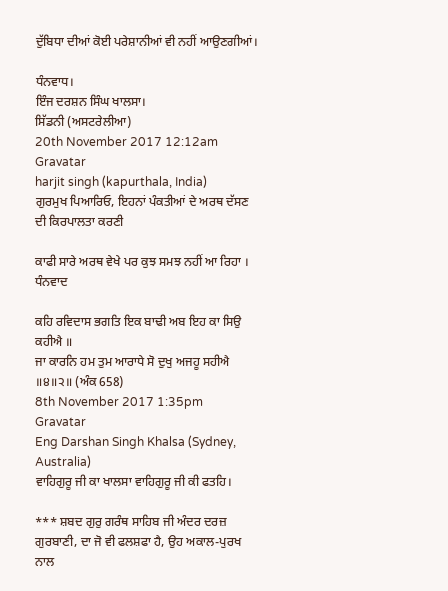ਦੁੱਬਿਧਾ ਦੀਆਂ ਕੋਈ ਪਰੇਸ਼ਾਨੀਆਂ ਵੀ ਨਹੀਂ ਆਉਣਗੀਆਂ।

ਧੰਨਵਾਧ।
ਇੰਜ ਦਰਸ਼ਨ ਸਿੰਘ ਖਾਲਸਾ।
ਸਿੱਡਨੀ (ਅਸਟਰੇਲੀਆ)
20th November 2017 12:12am
Gravatar
harjit singh (kapurthala, India)
ਗੁਰਮੁਖ ਪਿਆਰਿਓ, ਇਹਨਾਂ ਪੰਕਤੀਆਂ ਦੇ ਅਰਥ ਦੱਸਣ ਦੀ ਕਿਰਪਾਲਤਾ ਕਰਣੀ

ਕਾਫੀ ਸਾਰੇ ਅਰਥ ਵੇਖੇ ਪਰ ਕੁਝ ਸਮਝ ਨਹੀਂ ਆ ਰਿਹਾ । ਧੰਨਵਾਦ

ਕਹਿ ਰਵਿਦਾਸ ਭਗਤਿ ਇਕ ਬਾਢੀ ਅਬ ਇਹ ਕਾ ਸਿਉ ਕਹੀਐ ॥
ਜਾ ਕਾਰਨਿ ਹਮ ਤੁਮ ਆਰਾਧੇ ਸੋ ਦੁਖੁ ਅਜਹੂ ਸਹੀਐ ॥੪॥੨॥ (ਅੰਕ 658)
8th November 2017 1:35pm
Gravatar
Eng Darshan Singh Khalsa (Sydney, Australia)
ਵਾਹਿਗੁਰੂ ਜੀ ਕਾ ਖਾਲਸਾ ਵਾਹਿਗੁਰੂ ਜੀ ਕੀ ਫਤਹਿ।

*** ਸ਼ਬਦ ਗੁਰੁ ਗਰੰਥ ਸਾਹਿਬ ਜੀ ਅੰਦਰ ਦਰਜ਼ ਗੁਰਬਾਣੀ, ਦਾ ਜੋ ਵੀ ਫਲਸ਼ਫਾ ਹੈ, ਉਹ ਅਕਾਲ-ਪੁਰਖ ਨਾਲ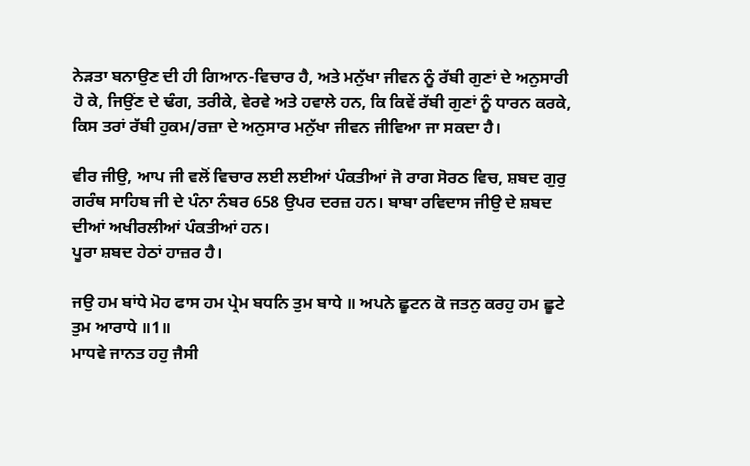ਨੇੜਤਾ ਬਨਾਉਣ ਦੀ ਹੀ ਗਿਆਨ-ਵਿਚਾਰ ਹੈ, ਅਤੇ ਮਨੁੱਖਾ ਜੀਵਨ ਨੂੰ ਰੱਬੀ ਗੁਣਾਂ ਦੇ ਅਨੁਸਾਰੀ ਹੋ ਕੇ, ਜਿਉਂਣ ਦੇ ਢੰਗ, ਤਰੀਕੇ, ਵੇਰਵੇ ਅਤੇ ਹਵਾਲੇ ਹਨ, ਕਿ ਕਿਵੇਂ ਰੱਬੀ ਗੁਣਾਂ ਨੂੰ ਧਾਰਨ ਕਰਕੇ, ਕਿਸ ਤਰਾਂ ਰੱਬੀ ਹੁਕਮ/ਰਜ਼ਾ ਦੇ ਅਨੁਸਾਰ ਮਨੁੱਖਾ ਜੀਵਨ ਜੀਵਿਆ ਜਾ ਸਕਦਾ ਹੈ।

ਵੀਰ ਜੀਉ, ਆਪ ਜੀ ਵਲੋਂ ਵਿਚਾਰ ਲਈ ਲਈਆਂ ਪੰਕਤੀਆਂ ਜੋ ਰਾਗ ਸੋਰਠ ਵਿਚ, ਸ਼ਬਦ ਗੁਰੁ ਗਰੰਥ ਸਾਹਿਬ ਜੀ ਦੇ ਪੰਨਾ ਨੰਬਰ 658 ਉਪਰ ਦਰਜ਼ ਹਨ। ਬਾਬਾ ਰਵਿਦਾਸ ਜੀਉ ਦੇ ਸ਼ਬਦ ਦੀਆਂ ਅਖੀਰਲੀਆਂ ਪੰਕਤੀਆਂ ਹਨ।
ਪੂਰਾ ਸ਼ਬਦ ਹੇਠਾਂ ਹਾਜ਼ਰ ਹੈ।

ਜਉ ਹਮ ਬਾਂਧੇ ਮੋਹ ਫਾਸ ਹਮ ਪ੍ਰੇਮ ਬਧਨਿ ਤੁਮ ਬਾਧੇ ॥ ਅਪਨੇ ਛੂਟਨ ਕੋ ਜਤਨੁ ਕਰਹੁ ਹਮ ਛੂਟੇ ਤੁਮ ਆਰਾਧੇ ॥1॥
ਮਾਧਵੇ ਜਾਨਤ ਹਹੁ ਜੈਸੀ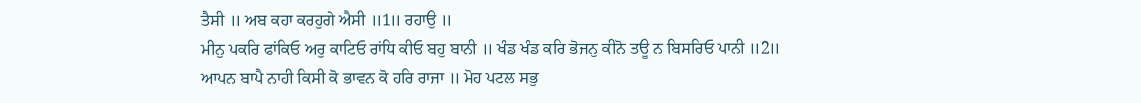ਤੈਸੀ ॥ ਅਬ ਕਹਾ ਕਰਹੁਗੇ ਐਸੀ ॥1॥ ਰਹਾਉ ॥
ਮੀਨੁ ਪਕਰਿ ਫਾਂਕਿਓ ਅਰੁ ਕਾਟਿਓ ਰਾਂਧਿ ਕੀਓ ਬਹੁ ਬਾਨੀ ॥ ਖੰਡ ਖੰਡ ਕਰਿ ਭੋਜਨੁ ਕੀਨੋ ਤਊ ਨ ਬਿਸਰਿਓ ਪਾਨੀ ॥2॥
ਆਪਨ ਬਾਪੈ ਨਾਹੀ ਕਿਸੀ ਕੋ ਭਾਵਨ ਕੋ ਹਰਿ ਰਾਜਾ ॥ ਮੋਹ ਪਟਲ ਸਭੁ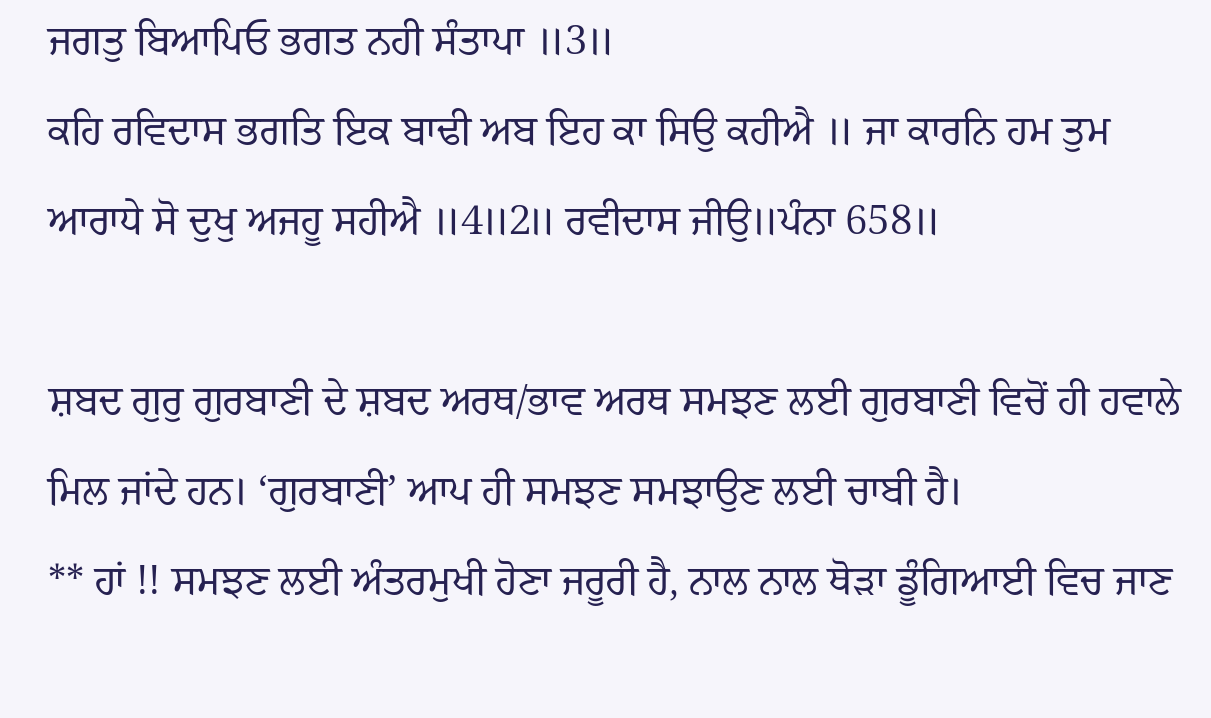ਜਗਤੁ ਬਿਆਪਿਓ ਭਗਤ ਨਹੀ ਸੰਤਾਪਾ ॥3॥
ਕਹਿ ਰਵਿਦਾਸ ਭਗਤਿ ਇਕ ਬਾਢੀ ਅਬ ਇਹ ਕਾ ਸਿਉ ਕਹੀਐ ॥ ਜਾ ਕਾਰਨਿ ਹਮ ਤੁਮ ਆਰਾਧੇ ਸੋ ਦੁਖੁ ਅਜਹੂ ਸਹੀਐ ॥4॥2॥ ਰਵੀਦਾਸ ਜੀਉ॥ਪੰਨਾ 658॥

ਸ਼ਬਦ ਗੁਰੁ ਗੁਰਬਾਣੀ ਦੇ ਸ਼ਬਦ ਅਰਥ/ਭਾਵ ਅਰਥ ਸਮਝਣ ਲਈ ਗੁਰਬਾਣੀ ਵਿਚੋਂ ਹੀ ਹਵਾਲੇ ਮਿਲ ਜਾਂਦੇ ਹਨ। ‘ਗੁਰਬਾਣੀ’ ਆਪ ਹੀ ਸਮਝਣ ਸਮਝਾਉਣ ਲਈ ਚਾਬੀ ਹੈ।
** ਹਾਂ !! ਸਮਝਣ ਲਈ ਅੰਤਰਮੁਖੀ ਹੋਣਾ ਜਰੂਰੀ ਹੈ, ਨਾਲ ਨਾਲ ਥੋੜਾ ਡੂੰਗਿਆਈ ਵਿਚ ਜਾਣ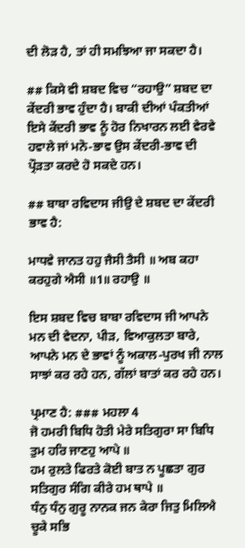ਦੀ ਲੋੜ ਹੈ, ਤਾਂ ਹੀ ਸਮਝਿਆ ਜਾ ਸਕਦਾ ਹੈ।

## ਕਿਸੇ ਵੀ ਸ਼ਬਦ ਵਿਚ “ਰਹਾਉ” ਸ਼ਬਦ ਦਾ ਕੇਂਦਰੀ ਭਾਵ ਹੁੰਦਾ ਹੈ। ਬਾਕੀ ਦੀਆਂ ਪੰਕਤੀਆਂ ਇਸੇ ਕੇਂਦਰੀ ਭਾਵ ਨੂੰ ਹੋਰ ਨਿਖਾਰਨ ਲਈ ਵੇਰਵੇ ਹਵਾਲੇ ਜਾਂ ਮਨੋ-ਭਾਵ ਉਸ ਕੇਂਦਰੀ-ਭਾਵ ਦੀ ਪ੍ਰੌੜਤਾ ਕਰਦੇ ਹੋ ਸਕਦੇ ਹਨ।

## ਬਾਬਾ ਰਵਿਦਾਸ ਜੀਉ ਦੇ ਸ਼ਬਦ ਦਾ ਕੇਂਦਰੀ ਭਾਵ ਹੈ:

ਮਾਧਵੇ ਜਾਨਤ ਹਹੁ ਜੈਸੀ ਤੈਸੀ ॥ ਅਬ ਕਹਾ ਕਰਹੁਗੇ ਐਸੀ ॥1॥ ਰਹਾਉ ॥

ਇਸ ਸ਼ਬਦ ਵਿਚ ਬਾਬਾ ਰਵਿਦਾਸ ਜੀ ਆਪਨੇ ਮਨ ਦੀ ਵੇਦਨਾ, ਪੀੜ, ਵਿਆਕੁਲਤਾ ਬਾਰੇ, ਆਪਨੇ ਮਨ ਦੇ ਭਾਵਾਂ ਨੂੰ ਅਕਾਲ-ਪੁਰਖ ਜੀ ਨਾਲ ਸਾਝਾਂ ਕਰ ਰਹੇ ਹਨ, ਗੱਲਾਂ ਬਾਤਾਂ ਕਰ ਰਹੇ ਹਨ।

ਪ੍ਰਮਾਣ ਹੈ: ### ਮਹਲਾ 4
ਜੋ ਹਮਰੀ ਬਿਧਿ ਹੋਤੀ ਮੇਰੇ ਸਤਿਗੁਰਾ ਸਾ ਬਿਧਿ ਤੁਮ ਹਰਿ ਜਾਣਹੁ ਆਪੇ ॥
ਹਮ ਰੁਲਤੇ ਫਿਰਤੇ ਕੋਈ ਬਾਤ ਨ ਪੂਛਤਾ ਗੁਰ ਸਤਿਗੁਰ ਸੰਗਿ ਕੀਰੇ ਹਮ ਥਾਪੇ ॥
ਧੰਨੁ ਧੰਨੁ ਗੁਰੂ ਨਾਨਕ ਜਨ ਕੇਰਾ ਜਿਤੁ ਮਿਲਿਐ ਚੂਕੇ ਸਭਿ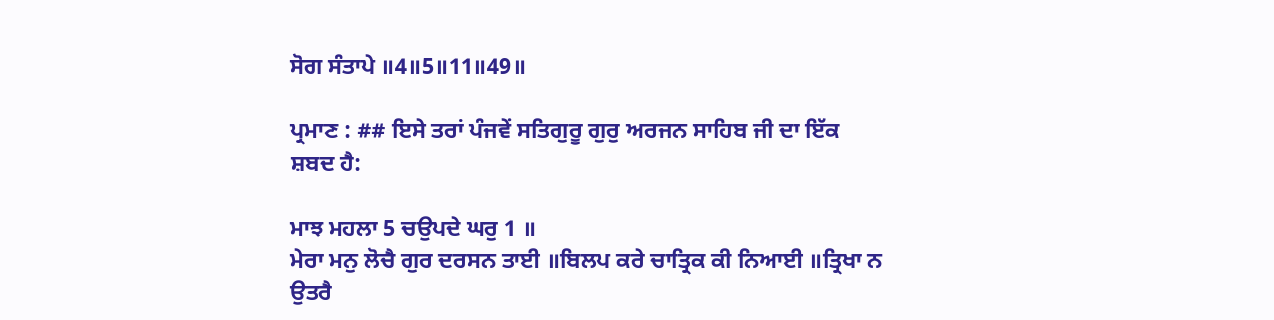ਸੋਗ ਸੰਤਾਪੇ ॥4॥5॥11॥49॥

ਪ੍ਰਮਾਣ : ## ਇਸੇ ਤਰਾਂ ਪੰਜਵੇਂ ਸਤਿਗੁਰੂ ਗੁਰੁ ਅਰਜਨ ਸਾਹਿਬ ਜੀ ਦਾ ਇੱਕ ਸ਼ਬਦ ਹੈ:

ਮਾਝ ਮਹਲਾ 5 ਚਉਪਦੇ ਘਰੁ 1 ॥
ਮੇਰਾ ਮਨੁ ਲੋਚੈ ਗੁਰ ਦਰਸਨ ਤਾਈ ॥ਬਿਲਪ ਕਰੇ ਚਾਤ੍ਰਿਕ ਕੀ ਨਿਆਈ ॥ਤ੍ਰਿਖਾ ਨ ਉਤਰੈ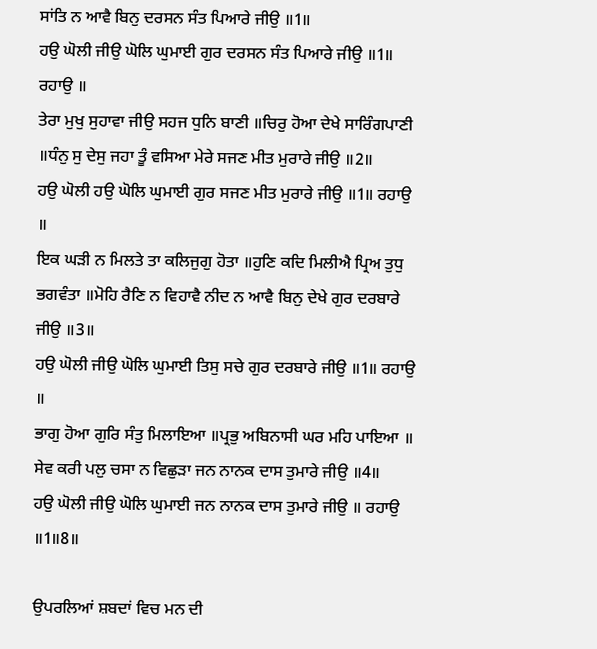ਸਾਂਤਿ ਨ ਆਵੈ ਬਿਨੁ ਦਰਸਨ ਸੰਤ ਪਿਆਰੇ ਜੀਉ ॥1॥
ਹਉ ਘੋਲੀ ਜੀਉ ਘੋਲਿ ਘੁਮਾਈ ਗੁਰ ਦਰਸਨ ਸੰਤ ਪਿਆਰੇ ਜੀਉ ॥1॥ ਰਹਾਉ ॥
ਤੇਰਾ ਮੁਖੁ ਸੁਹਾਵਾ ਜੀਉ ਸਹਜ ਧੁਨਿ ਬਾਣੀ ॥ਚਿਰੁ ਹੋਆ ਦੇਖੇ ਸਾਰਿੰਗਪਾਣੀ ॥ਧੰਨੁ ਸੁ ਦੇਸੁ ਜਹਾ ਤੂੰ ਵਸਿਆ ਮੇਰੇ ਸਜਣ ਮੀਤ ਮੁਰਾਰੇ ਜੀਉ ॥2॥
ਹਉ ਘੋਲੀ ਹਉ ਘੋਲਿ ਘੁਮਾਈ ਗੁਰ ਸਜਣ ਮੀਤ ਮੁਰਾਰੇ ਜੀਉ ॥1॥ ਰਹਾਉ ॥
ਇਕ ਘੜੀ ਨ ਮਿਲਤੇ ਤਾ ਕਲਿਜੁਗੁ ਹੋਤਾ ॥ਹੁਣਿ ਕਦਿ ਮਿਲੀਐ ਪ੍ਰਿਅ ਤੁਧੁ ਭਗਵੰਤਾ ॥ਮੋਹਿ ਰੈਣਿ ਨ ਵਿਹਾਵੈ ਨੀਦ ਨ ਆਵੈ ਬਿਨੁ ਦੇਖੇ ਗੁਰ ਦਰਬਾਰੇ ਜੀਉ ॥3॥
ਹਉ ਘੋਲੀ ਜੀਉ ਘੋਲਿ ਘੁਮਾਈ ਤਿਸੁ ਸਚੇ ਗੁਰ ਦਰਬਾਰੇ ਜੀਉ ॥1॥ ਰਹਾਉ ॥
ਭਾਗੁ ਹੋਆ ਗੁਰਿ ਸੰਤੁ ਮਿਲਾਇਆ ॥ਪ੍ਰਭੁ ਅਬਿਨਾਸੀ ਘਰ ਮਹਿ ਪਾਇਆ ॥ ਸੇਵ ਕਰੀ ਪਲੁ ਚਸਾ ਨ ਵਿਛੁੜਾ ਜਨ ਨਾਨਕ ਦਾਸ ਤੁਮਾਰੇ ਜੀਉ ॥4॥
ਹਉ ਘੋਲੀ ਜੀਉ ਘੋਲਿ ਘੁਮਾਈ ਜਨ ਨਾਨਕ ਦਾਸ ਤੁਮਾਰੇ ਜੀਉ ॥ ਰਹਾਉ ॥1॥8॥

ਉਪਰਲਿਆਂ ਸ਼ਬਦਾਂ ਵਿਚ ਮਨ ਦੀ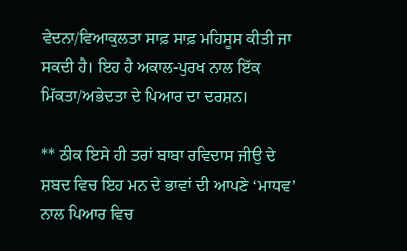ਵੇਦਨਾ/ਵਿਆਕੁਲਤਾ ਸਾਫ਼ ਸਾਫ਼ ਮਹਿਸੂਸ ਕੀਤੀ ਜਾ ਸਕਦੀ ਹੈ। ਇਹ ਹੈ ਅਕਾਲ-ਪੁਰਖ ਨਾਲ ਇੱਕ ਮਿੱਕਤਾ/ਅਭੇਦਤਾ ਦੇ ਪਿਆਰ ਦਾ ਦਰਸ਼ਨ।

** ਠੀਕ ਇਸੇ ਹੀ ਤਰਾਂ ਬਾਬਾ ਰਵਿਦਾਸ ਜੀਉ ਦੇ ਸ਼ਬਦ ਵਿਚ ਇਹ ਮਨ ਦੇ ਭਾਵਾਂ ਦੀ ਆਪਣੇ ‘ਮਾਧਵ’ ਨਾਲ ਪਿਆਰ ਵਿਚ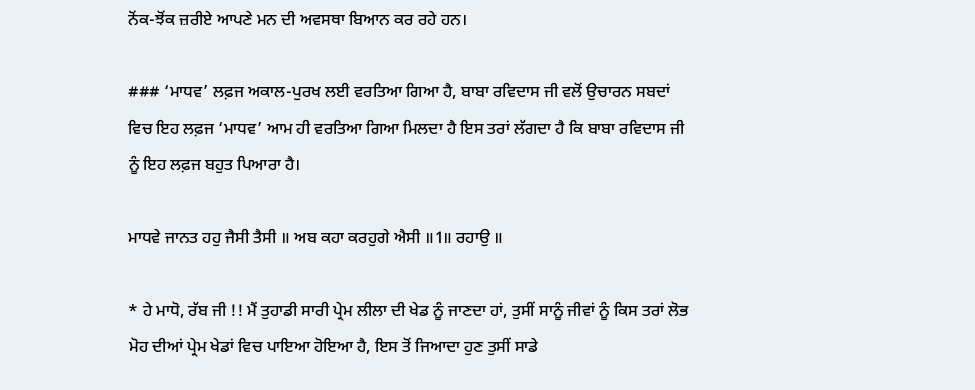ਨੋਂਕ-ਝੋਂਕ ਜ਼ਰੀਏ ਆਪਣੇ ਮਨ ਦੀ ਅਵਸਥਾ ਬਿਆਨ ਕਰ ਰਹੇ ਹਨ।

### ‘ਮਾਧਵ’ ਲਫ਼ਜ ਅਕਾਲ-ਪੁਰਖ ਲਈ ਵਰਤਿਆ ਗਿਆ ਹੈ, ਬਾਬਾ ਰਵਿਦਾਸ ਜੀ ਵਲੋਂ ਉਚਾਰਨ ਸਬਦਾਂ ਵਿਚ ਇਹ ਲਫ਼ਜ ‘ਮਾਧਵ’ ਆਮ ਹੀ ਵਰਤਿਆ ਗਿਆ ਮਿਲਦਾ ਹੈ ਇਸ ਤਰਾਂ ਲੱਗਦਾ ਹੈ ਕਿ ਬਾਬਾ ਰਵਿਦਾਸ ਜੀ ਨੂੰ ਇਹ ਲਫ਼ਜ ਬਹੁਤ ਪਿਆਰਾ ਹੈ।

ਮਾਧਵੇ ਜਾਨਤ ਹਹੁ ਜੈਸੀ ਤੈਸੀ ॥ ਅਬ ਕਹਾ ਕਰਹੁਗੇ ਐਸੀ ॥1॥ ਰਹਾਉ ॥

* ਹੇ ਮਾਧੋ, ਰੱਬ ਜੀ !! ਮੈਂ ਤੁਹਾਡੀ ਸਾਰੀ ਪ੍ਰੇਮ ਲੀਲਾ ਦੀ ਖੇਡ ਨੂੰ ਜਾਣਦਾ ਹਾਂ, ਤੁਸੀਂ ਸਾਨੂੰ ਜੀਵਾਂ ਨੂੰ ਕਿਸ ਤਰਾਂ ਲੋਭ ਮੋਹ ਦੀਆਂ ਪ੍ਰੇਮ ਖੇਡਾਂ ਵਿਚ ਪਾਇਆ ਹੋਇਆ ਹੈ, ਇਸ ਤੋਂ ਜਿਆਦਾ ਹੁਣ ਤੁਸੀਂ ਸਾਡੇ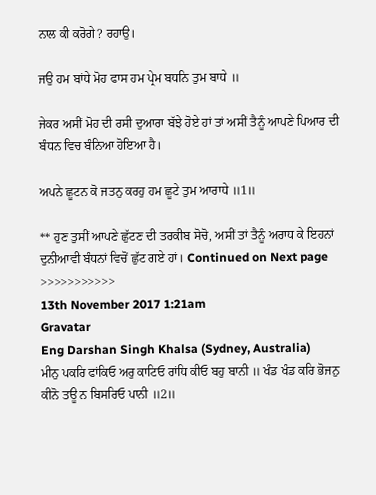ਨਾਲ ਕੀ ਕਰੋਗੇ? ਰਹਾਉ।

ਜਉ ਹਮ ਬਾਂਧੇ ਮੋਹ ਫਾਸ ਹਮ ਪ੍ਰੇਮ ਬਧਨਿ ਤੁਮ ਬਾਧੇ ॥

ਜੇਕਰ ਅਸੀਂ ਮੋਹ ਦੀ ਰਸੀ ਦੁਆਰਾ ਬੱਝੇ ਹੋਏ ਹਾਂ ਤਾਂ ਅਸੀਂ ਤੈਨੂੰ ਆਪਣੇ ਪਿਆਰ ਦੀ ਬੰਧਨ ਵਿਚ ਬੰਨਿਆ ਹੋਇਆ ਹੈ।

ਅਪਨੇ ਛੂਟਨ ਕੋ ਜਤਨੁ ਕਰਹੁ ਹਮ ਛੂਟੇ ਤੁਮ ਆਰਾਧੇ ॥1॥

** ਹੁਣ ਤੁਸੀਂ ਆਪਣੇ ਛੁੱਟਣ ਦੀ ਤਰਕੀਬ ਸੋਚੋ, ਅਸੀਂ ਤਾਂ ਤੈਨੂੰ ਅਰਾਧ ਕੇ ਇਹਨਾਂ ਦੁਨੀਆਵੀ ਬੰਧਨਾਂ ਵਿਚੋਂ ਛੁੱਟ ਗਏ ਹਾਂ। Continued on Next page >>>>>>>>>>>
13th November 2017 1:21am
Gravatar
Eng Darshan Singh Khalsa (Sydney, Australia)
ਮੀਨੁ ਪਕਰਿ ਫਾਂਕਿਓ ਅਰੁ ਕਾਟਿਓ ਰਾਂਧਿ ਕੀਓ ਬਹੁ ਬਾਨੀ ॥ ਖੰਡ ਖੰਡ ਕਰਿ ਭੋਜਨੁ ਕੀਨੋ ਤਊ ਨ ਬਿਸਰਿਓ ਪਾਨੀ ॥2॥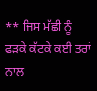** ਜਿਸ ਮੱਛੀ ਨੂੰ ਫੜਕੇ ਕੱਟਕੇ ਕਈ ਤਰਾਂ ਨਾਲ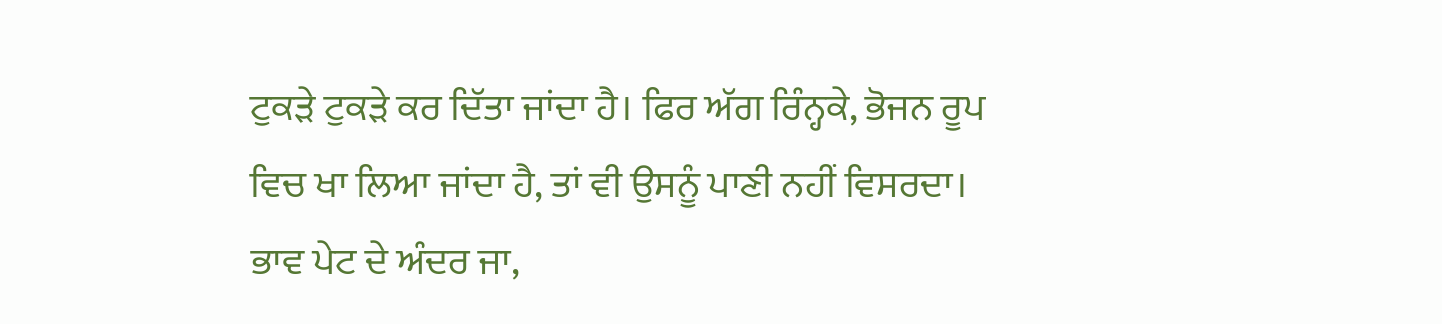ਟੁਕੜੇ ਟੁਕੜੇ ਕਰ ਦਿੱਤਾ ਜਾਂਦਾ ਹੈ। ਫਿਰ ਅੱਗ ਰਿੰਨ੍ਹਕੇ, ਭੋਜਨ ਰੂਪ ਵਿਚ ਖਾ ਲਿਆ ਜਾਂਦਾ ਹੈ, ਤਾਂ ਵੀ ਉਸਨੂੰ ਪਾਣੀ ਨਹੀਂ ਵਿਸਰਦਾ। ਭਾਵ ਪੇਟ ਦੇ ਅੰਦਰ ਜਾ,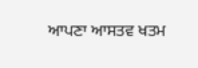ਆਪਣਾ ਆਸਤਵ ਖਤਮ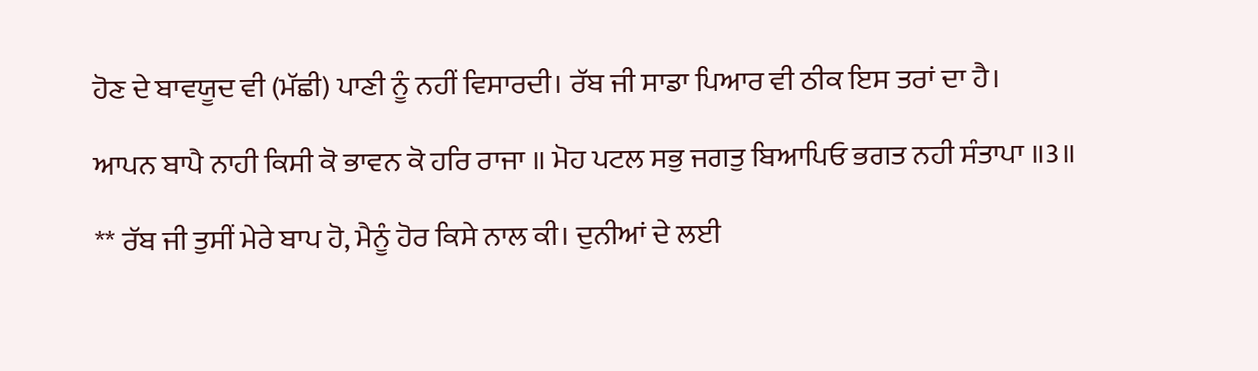ਹੋਣ ਦੇ ਬਾਵਯੂਦ ਵੀ (ਮੱਛੀ) ਪਾਣੀ ਨੂੰ ਨਹੀਂ ਵਿਸਾਰਦੀ। ਰੱਬ ਜੀ ਸਾਡਾ ਪਿਆਰ ਵੀ ਠੀਕ ਇਸ ਤਰਾਂ ਦਾ ਹੈ।

ਆਪਨ ਬਾਪੈ ਨਾਹੀ ਕਿਸੀ ਕੋ ਭਾਵਨ ਕੋ ਹਰਿ ਰਾਜਾ ॥ ਮੋਹ ਪਟਲ ਸਭੁ ਜਗਤੁ ਬਿਆਪਿਓ ਭਗਤ ਨਹੀ ਸੰਤਾਪਾ ॥3॥

** ਰੱਬ ਜੀ ਤੁਸੀਂ ਮੇਰੇ ਬਾਪ ਹੋ, ਮੈਨੂੰ ਹੋਰ ਕਿਸੇ ਨਾਲ ਕੀ। ਦੁਨੀਆਂ ਦੇ ਲਈ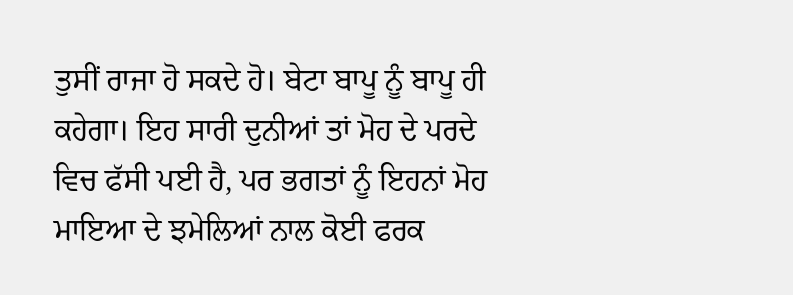ਤੁਸੀਂ ਰਾਜਾ ਹੋ ਸਕਦੇ ਹੋ। ਬੇਟਾ ਬਾਪੂ ਨੂੰ ਬਾਪੂ ਹੀ ਕਹੇਗਾ। ਇਹ ਸਾਰੀ ਦੁਨੀਆਂ ਤਾਂ ਮੋਹ ਦੇ ਪਰਦੇ ਵਿਚ ਫੱਸੀ ਪਈ ਹੈ, ਪਰ ਭਗਤਾਂ ਨੂੰ ਇਹਨਾਂ ਮੋਹ ਮਾਇਆ ਦੇ ਝਮੇਲਿਆਂ ਨਾਲ ਕੋਈ ਫਰਕ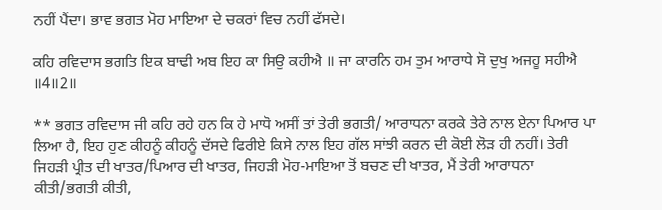ਨਹੀਂ ਪੈਂਦਾ। ਭਾਵ ਭਗਤ ਮੋਹ ਮਾਇਆ ਦੇ ਚਕਰਾਂ ਵਿਚ ਨਹੀਂ ਫੱਸਦੇ।

ਕਹਿ ਰਵਿਦਾਸ ਭਗਤਿ ਇਕ ਬਾਢੀ ਅਬ ਇਹ ਕਾ ਸਿਉ ਕਹੀਐ ॥ ਜਾ ਕਾਰਨਿ ਹਮ ਤੁਮ ਆਰਾਧੇ ਸੋ ਦੁਖੁ ਅਜਹੂ ਸਹੀਐ ॥4॥2॥

** ਭਗਤ ਰਵਿਦਾਸ ਜੀ ਕਹਿ ਰਹੇ ਹਨ ਕਿ ਹੇ ਮਾਧੋ ਅਸੀਂ ਤਾਂ ਤੇਰੀ ਭਗਤੀ/ ਆਰਾਧਨਾ ਕਰਕੇ ਤੇਰੇ ਨਾਲ ਏਨਾ ਪਿਆਰ ਪਾ ਲਿਆ ਹੈ, ਇਹ ਹੁਣ ਕੀਹਨੂੰ ਕੀਹਨੂੰ ਦੱਸਦੇ ਫਿਰੀਏ ਕਿਸੇ ਨਾਲ ਇਹ ਗੱਲ ਸਾਂਝੀ ਕਰਨ ਦੀ ਕੋਈ ਲੋੜ ਹੀ ਨਹੀਂ। ਤੇਰੀ ਜਿਹੜੀ ਪ੍ਰੀਤ ਦੀ ਖਾਤਰ/ਪਿਆਰ ਦੀ ਖਾਤਰ, ਜਿਹੜੀ ਮੋਹ-ਮਾਇਆ ਤੋਂ ਬਚਣ ਦੀ ਖਾਤਰ, ਮੈਂ ਤੇਰੀ ਆਰਾਧਨਾ ਕੀਤੀ/ਭਗਤੀ ਕੀਤੀ,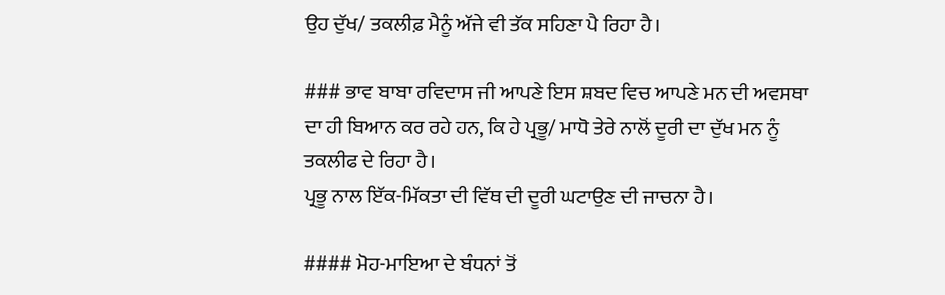ਉਹ ਦੁੱਖ/ ਤਕਲੀਫ਼ ਮੈਨੂੰ ਅੱਜੇ ਵੀ ਤੱਕ ਸਹਿਣਾ ਪੈ ਰਿਹਾ ਹੈ।

### ਭਾਵ ਬਾਬਾ ਰਵਿਦਾਸ ਜੀ ਆਪਣੇ ਇਸ ਸ਼ਬਦ ਵਿਚ ਆਪਣੇ ਮਨ ਦੀ ਅਵਸਥਾ ਦਾ ਹੀ ਬਿਆਨ ਕਰ ਰਹੇ ਹਨ, ਕਿ ਹੇ ਪ੍ਰਭੂ/ ਮਾਧੋ ਤੇਰੇ ਨਾਲੋਂ ਦੂਰੀ ਦਾ ਦੁੱਖ ਮਨ ਨੂੰ ਤਕਲੀਫ ਦੇ ਰਿਹਾ ਹੈ।
ਪ੍ਰਭੂ ਨਾਲ ਇੱਕ-ਮਿੱਕਤਾ ਦੀ ਵਿੱਥ ਦੀ ਦੂਰੀ ਘਟਾਉਣ ਦੀ ਜਾਚਨਾ ਹੈ।

#### ਮੋਹ-ਮਾਇਆ ਦੇ ਬੰਧਨਾਂ ਤੋਂ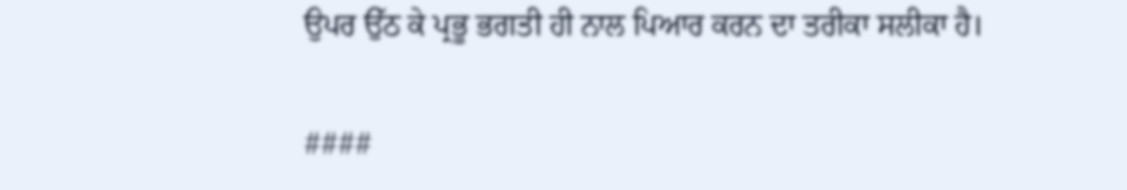ਉਪਰ ਉੱਠ ਕੇ ਪ੍ਰਭੂ ਭਗਤੀ ਹੀ ਨਾਲ ਪਿਆਰ ਕਰਨ ਦਾ ਤਰੀਕਾ ਸਲੀਕਾ ਹੈ।

####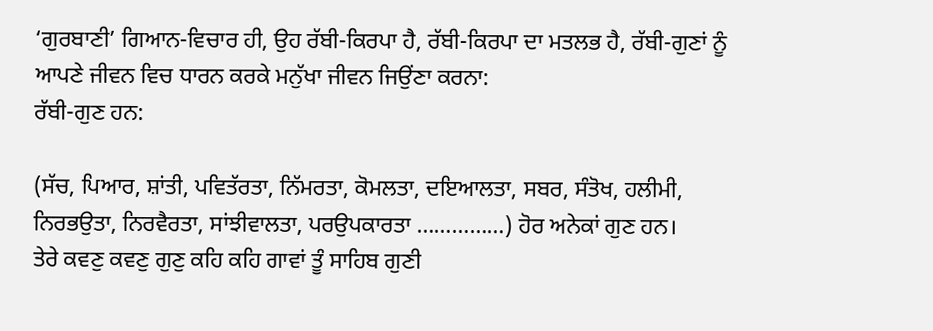‘ਗੁਰਬਾਣੀ’ ਗਿਆਨ-ਵਿਚਾਰ ਹੀ, ਉਹ ਰੱਬੀ-ਕਿਰਪਾ ਹੈ, ਰੱਬੀ-ਕਿਰਪਾ ਦਾ ਮਤਲਭ ਹੈ, ਰੱਬੀ-ਗੁਣਾਂ ਨੂੰ ਆਪਣੇ ਜੀਵਨ ਵਿਚ ਧਾਰਨ ਕਰਕੇ ਮਨੁੱਖਾ ਜੀਵਨ ਜਿਉਂਣਾ ਕਰਨਾ:
ਰੱਬੀ-ਗੁਣ ਹਨ:

(ਸੱਚ, ਪਿਆਰ, ਸ਼ਾਂਤੀ, ਪਵਿਤੱਰਤਾ, ਨਿੱਮਰਤਾ, ਕੋਮਲਤਾ, ਦਇਆਲਤਾ, ਸਬਰ, ਸੰਤੋਖ, ਹਲੀਮੀ, ਨਿਰਭਉਤਾ, ਨਿਰਵੈਰਤਾ, ਸਾਂਝੀਵਾਲਤਾ, ਪਰਉਪਕਾਰਤਾ ……………) ਹੋਰ ਅਨੇਕਾਂ ਗੁਣ ਹਨ।
ਤੇਰੇ ਕਵਣੁ ਕਵਣੁ ਗੁਣੁ ਕਹਿ ਕਹਿ ਗਾਵਾਂ ਤੂੰ ਸਾਹਿਬ ਗੁਣੀ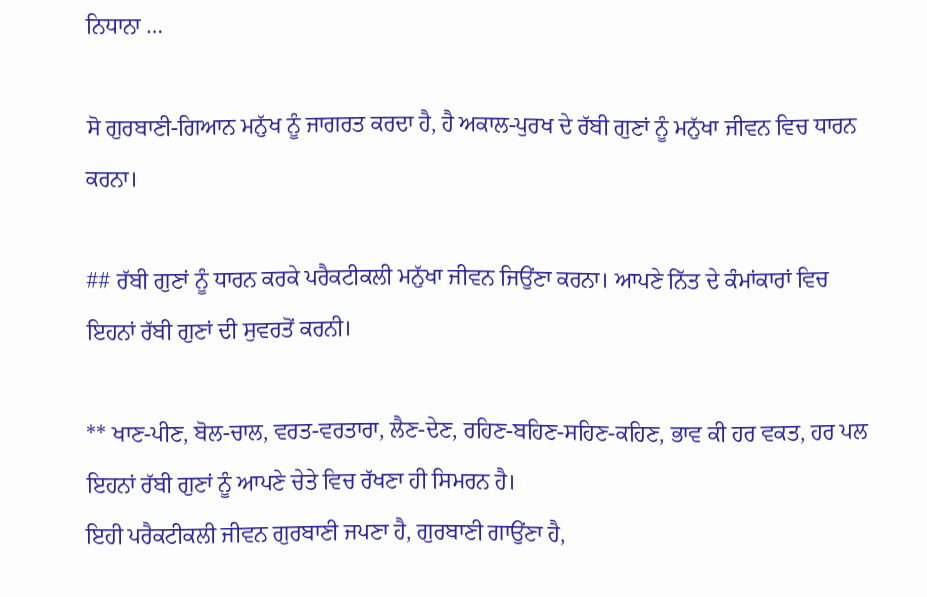ਨਿਧਾਨਾ …

ਸੋ ਗੁਰਬਾਣੀ-ਗਿਆਨ ਮਨੁੱਖ ਨੂੰ ਜਾਗਰਤ ਕਰਦਾ ਹੈ, ਹੈ ਅਕਾਲ-ਪੁਰਖ ਦੇ ਰੱਬੀ ਗੁਣਾਂ ਨੂੰ ਮਨੁੱਖਾ ਜੀਵਨ ਵਿਚ ਧਾਰਨ ਕਰਨਾ।

## ਰੱਬੀ ਗੁਣਾਂ ਨੂੰ ਧਾਰਨ ਕਰਕੇ ਪਰੈਕਟੀਕਲੀ ਮਨੁੱਖਾ ਜੀਵਨ ਜਿਉਂਣਾ ਕਰਨਾ। ਆਪਣੇ ਨਿੱਤ ਦੇ ਕੰਮਾਂਕਾਰਾਂ ਵਿਚ ਇਹਨਾਂ ਰੱਬੀ ਗੁਣਾਂ ਦੀ ਸੁਵਰਤੋਂ ਕਰਨੀ।

** ਖਾਣ-ਪੀਣ, ਬੋਲ-ਚਾਲ, ਵਰਤ-ਵਰਤਾਰਾ, ਲੈਣ-ਦੇਣ, ਰਹਿਣ-ਬਹਿਣ-ਸਹਿਣ-ਕਹਿਣ, ਭਾਵ ਕੀ ਹਰ ਵਕਤ, ਹਰ ਪਲ ਇਹਨਾਂ ਰੱਬੀ ਗੁਣਾਂ ਨੂੰ ਆਪਣੇ ਚੇਤੇ ਵਿਚ ਰੱਖਣਾ ਹੀ ਸਿਮਰਨ ਹੈ।
ਇਹੀ ਪਰੈਕਟੀਕਲੀ ਜੀਵਨ ਗੁਰਬਾਣੀ ਜਪਣਾ ਹੈ, ਗੁਰਬਾਣੀ ਗਾਉਂਣਾ ਹੈ,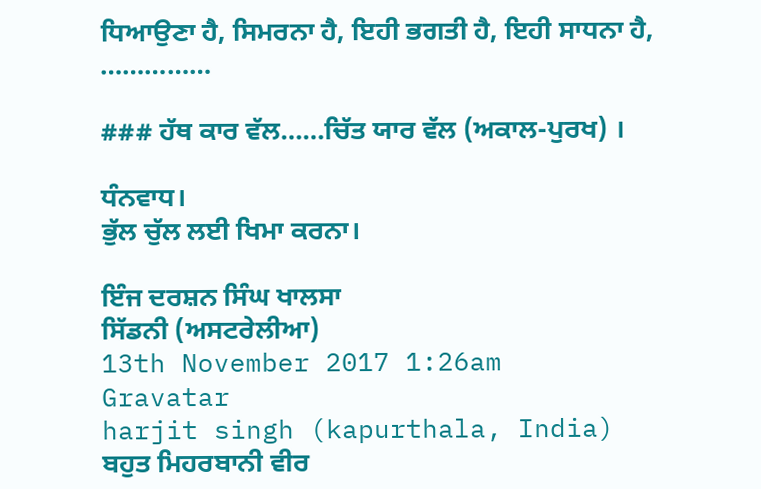ਧਿਆਉਣਾ ਹੈ, ਸਿਮਰਨਾ ਹੈ, ਇਹੀ ਭਗਤੀ ਹੈ, ਇਹੀ ਸਾਧਨਾ ਹੈ, ……………

### ਹੱਥ ਕਾਰ ਵੱਲ……ਚਿੱਤ ਯਾਰ ਵੱਲ (ਅਕਾਲ-ਪੁਰਖ) ।

ਧੰਨਵਾਧ।
ਭੁੱਲ ਚੁੱਲ ਲਈ ਖਿਮਾ ਕਰਨਾ।

ਇੰਜ ਦਰਸ਼ਨ ਸਿੰਘ ਖਾਲਸਾ
ਸਿੱਡਨੀ (ਅਸਟਰੇਲੀਆ)
13th November 2017 1:26am
Gravatar
harjit singh (kapurthala, India)
ਬਹੁਤ ਮਿਹਰਬਾਨੀ ਵੀਰ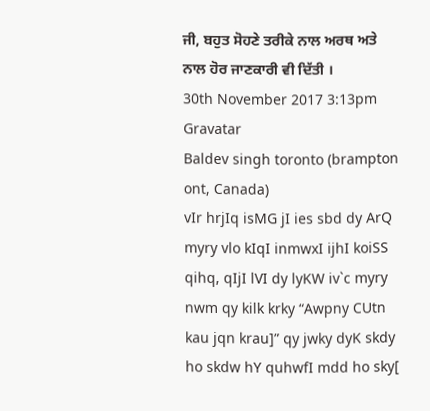ਜੀ, ਬਹੁਤ ਸੋਹਣੇ ਤਰੀਕੇ ਨਾਲ ਅਰਥ ਅਤੇ ਨਾਲ ਹੋਰ ਜਾਣਕਾਰੀ ਵੀ ਦਿੱਤੀ ।
30th November 2017 3:13pm
Gravatar
Baldev singh toronto (brampton ont, Canada)
vIr hrjIq isMG jI ies sbd dy ArQ myry vlo kIqI inmwxI ijhI koiSS qihq, qIjI lVI dy lyKW iv`c myry nwm qy kilk krky “Awpny CUtn kau jqn krau]” qy jwky dyK skdy ho skdw hY quhwfI mdd ho sky[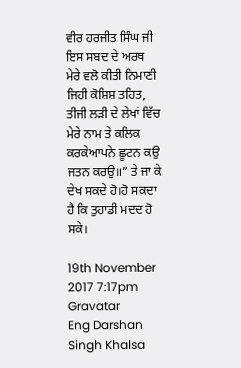ਵੀਰ ਹਰਜੀਤ ਸਿੰਘ ਜੀ ਇਸ ਸਬਦ ਦੇ ਅਰਥ ਮੇਰੇ ਵਲੋ ਕੀਤੀ ਨਿਮਾਣੀ ਜਿਹੀ ਕੋਸ਼ਿਸ਼ ਤਹਿਤ, ਤੀਜੀ ਲੜੀ ਦੇ ਲੇਖਾਂ ਵਿੱਚ ਮੇਰੇ ਨਾਮ ਤੇ ਕਲਿਕ ਕਰਕੇਆਪਨੇ ਛੂਟਨ ਕਉ ਜਤਨ ਕਰਉ॥” ਤੇ ਜਾ ਕੇ ਦੇਖ ਸਕਦੇ ਹੋ।ਹੋ ਸਕਦਾ ਹੈ ਕਿ ਤੁਹਾਡੀ ਮਦਦ ਹੋ ਸਕੇ।

19th November 2017 7:17pm
Gravatar
Eng Darshan Singh Khalsa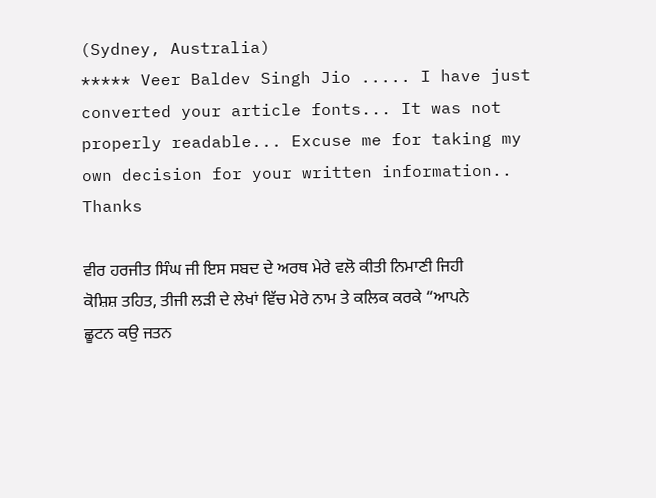(Sydney, Australia)
***** Veer Baldev Singh Jio ..... I have just converted your article fonts... It was not properly readable... Excuse me for taking my own decision for your written information.. Thanks

ਵੀਰ ਹਰਜੀਤ ਸਿੰਘ ਜੀ ਇਸ ਸਬਦ ਦੇ ਅਰਥ ਮੇਰੇ ਵਲੋ ਕੀਤੀ ਨਿਮਾਣੀ ਜਿਹੀ ਕੋਸ਼ਿਸ਼ ਤਹਿਤ, ਤੀਜੀ ਲੜੀ ਦੇ ਲੇਖਾਂ ਵਿੱਚ ਮੇਰੇ ਨਾਮ ਤੇ ਕਲਿਕ ਕਰਕੇ “ਆਪਨੇ ਛੂਟਨ ਕਉ ਜਤਨ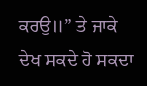ਕਰਉ॥” ਤੇ ਜਾਕੇ ਦੇਖ ਸਕਦੇ ਹੋ ਸਕਦਾ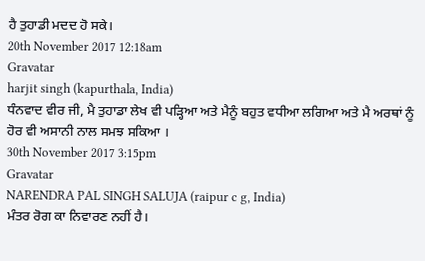ਹੈ ਤੁਹਾਡੀ ਮਦਦ ਹੋ ਸਕੇ।
20th November 2017 12:18am
Gravatar
harjit singh (kapurthala, India)
ਧੰਨਵਾਦ ਵੀਰ ਜੀ, ਮੈ ਤੁਹਾਡਾ ਲੇਖ ਵੀ ਪੜ੍ਹਿਆ ਅਤੇ ਮੈਨੂੰ ਬਹੁਤ ਵਧੀਆ ਲਗਿਆ ਅਤੇ ਮੈ ਅਰਥਾਂ ਨੂੰ ਹੋਰ ਵੀ ਅਸਾਨੀ ਨਾਲ ਸਮਝ ਸਕਿਆ ।
30th November 2017 3:15pm
Gravatar
NARENDRA PAL SINGH SALUJA (raipur c g, India)
ਮੰਤਰ ਰੋਗ ਕਾ ਨਿਵਾਰਣ ਨਹੀਂ ਹੈ।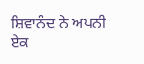ਸ਼ਿਵਾਨੰਦ ਨੇ ਅਪਨੀ ਏਕ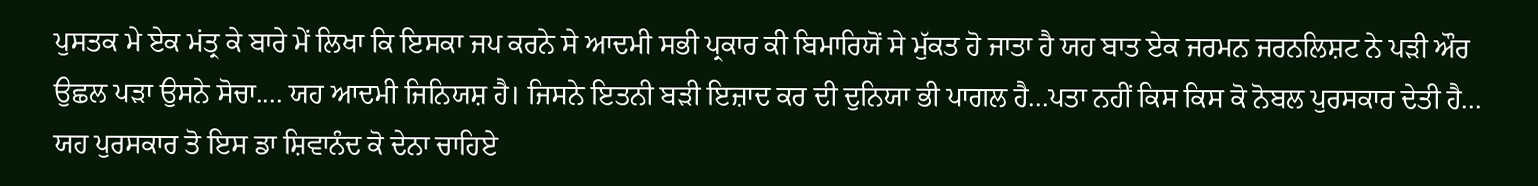ਪੁਸਤਕ ਮੇ ਏਕ ਮਂਤ੍ਰ ਕੇ ਬਾਰੇ ਮੇਂ ਲਿਖਾ ਕਿ ਇਸਕਾ ਜਪ ਕਰਨੇ ਸੇ ਆਦਮੀ ਸਭੀ ਪ੍ਰਕਾਰ ਕੀ ਬਿਮਾਰਿਯੋਂ ਸੇ ਮੁੱਕਤ ਹੋ ਜਾਤਾ ਹੈ ਯਹ ਬਾਤ ਏਕ ਜਰਮਨ ਜਰਨਲਿਸ਼ਟ ਨੇ ਪੜੀ ਔਰ ਉਛਲ ਪੜਾ ਉਸਨੇ ਸੋਚਾ.... ਯਹ ਆਦਮੀ ਜਿਨਿਯਸ਼ ਹੈ। ਜਿਸਨੇ ਇਤਨੀ ਬੜੀ ਇਜ਼ਾਦ ਕਰ ਦੀ ਦੁਨਿਯਾ ਭੀ ਪਾਗਲ ਹੈ...ਪਤਾ ਨਹੀਂ ਕਿਸ ਕਿਸ ਕੋ ਨੋਬਲ ਪੁਰਸਕਾਰ ਦੇਤੀ ਹੈ... ਯਹ ਪੁਰਸਕਾਰ ਤੋ ਇਸ ਡਾ ਸ਼ਿਵਾਨੰਦ ਕੋ ਦੇਨਾ ਚਾਹਿਏ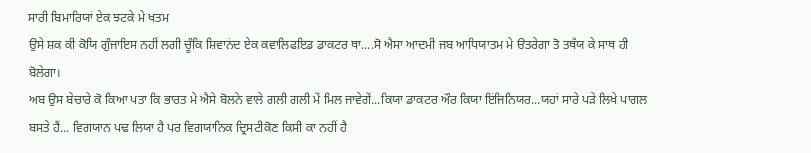ਸਾਰੀ ਬਿਮਾਰਿਯਾਂ ਏਕ ਝਟਕੇ ਮੇ ਖਤਮ
ਉਸੇ ਸ਼ਕ ਕੀ ਕੋਯਿ ਗੁੰਜਾਇਸ ਨਹੀਂ ਲਗੀ ਚੂੰਕਿ ਸ਼ਿਵਾਨਂਦ ਏਕ ਕਵਾਲਿਫਇਡ ਡਾਕਟਰ ਥਾ....ਸੋ ਐਸਾ ਆਦਮੀ ਜਬ ਆਧਿਯਾਤਮ ਮੇ ੳਤਰੇਗਾ ਤੋ ਤਥੱਯ ਕੇ ਸਾਥ ਹੀ ਬੋਲੇਗਾ।
ਅਬ ਉਸ ਬੇਚਾਰੇ ਕੋ ਕਿਆ ਪਤਾ ਕਿ ਭਾਰਤ ਮੇ ਐਸੇ ਬੋਲਨੇ ਵਾਲੇ ਗਲੀ ਗਲੀ ਮੇਂ ਮਿਲ ਜਾਵੇਗੇਂ...ਕਿਯਾ ਡਾਕਟਰ ਔਰ ਕਿਯਾ ਇਂਜਿਨਿਯਰ...ਯਹਾਂ ਸਾਰੇ ਪੜੇ ਲਿਖੇ ਪਾਗਲ ਬਸਤੇ ਹੈਂ... ਵਿਗਯਾਨ ਪਢ ਲਿਯਾ ਹੈ ਪਰ ਵਿਗਯਾਨਿਕ ਦ੍ਰਿਸਟੀਕੋਣ ਕਿਸੀ ਕਾ ਨਹੀਂ ਹੈ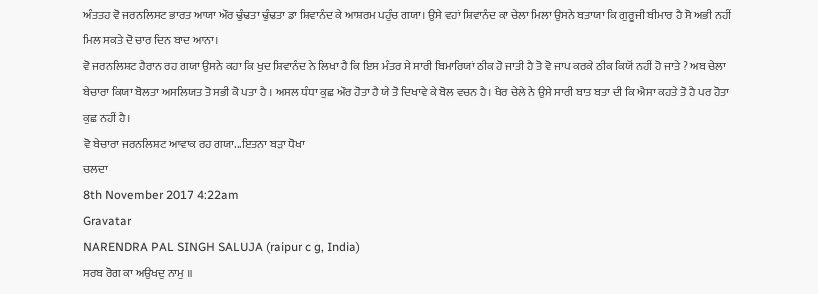ਅੰਤਤਹ ਵੋ ਜਰਨਲਿਸਟ ਭਾਰਤ ਆਯਾ ਔਰ ਢੁੰਢਤਾ ਢੁੰਢਤਾ ਡਾ ਸ਼ਿਵਾਨੰਦ ਕੇ ਆਸ਼ਰਮ ਪਹੁੰਚ ਗਯਾ। ਉਸੇ ਵਹਾਂ ਸ਼ਿਵਾਨੰਦ ਕਾ ਚੇਲਾ ਮਿਲਾ ਉਸਨੇ ਬਤਾਯਾ ਕਿ ਗੁਰੂਜੀ ਬੀਮਾਰ ਹੈ ਸੋ ਅਭੀ ਨਹੀਂ ਮਿਲ ਸਕਤੇ ਦੋ ਚਾਰ ਦਿਨ ਬਾਦ ਆਨਾ।
ਵੋ ਜਰਨਲਿਸ਼ਟ ਹੈਰਾਨ ਰਹ ਗਯਾ ਉਸਨੇ ਕਹਾ ਕਿ ਖੁਦ ਸ਼ਿਵਾਨੰਦ ਨੇ ਲਿਖਾ ਹੈ ਕਿ ਇਸ ਮੰਤਰ ਸੇ ਸਾਰੀ ਬਿਮਾਰਿਯਾਂ ਠੀਕ ਹੋ ਜਾਤੀ ਹੈ ਤੋ ਵੋ ਜਾਪ ਕਰਕੇ ਠੀਕ ਕਿਯੋਂ ਨਹੀਂ ਹੋ ਜਾਤੇ ? ਅਬ ਚੇਲਾ ਬੇਚਾਰਾ ਕਿਯਾ ਬੋਲਤਾ ਅਸਲਿਯਤ ਤੋ ਸਭੀ ਕੋ ਪਤਾ ਹੈ । ਅਸਲ ਧੰਧਾ ਕੁਛ ਔਰ ਹੋਤਾ ਹੈ ਯੇ ਤੋ ਦਿਖਾਵੇ ਕੇ ਬੋਲ ਵਚਨ ਹੈ। ਖੈਰ ਚੇਲੇ ਨੇ ਉਸੇ ਸਾਰੀ ਬਾਤ ਬਤਾ ਦੀ ਕਿ ਐਸਾ ਕਹਤੇ ਤੋ ਹੈ ਪਰ ਹੋਤਾ ਕੁਛ ਨਹੀਂ ਹੈ।
ਵੋ ਬੇਚਾਰਾ ਜਰਨਲਿਸ਼ਟ ਆਵਾਕ ਰਹ ਗਯਾ...ਇਤਨਾ ਬੜਾ ਧੋਖਾ
ਚਲਦਾ
8th November 2017 4:22am
Gravatar
NARENDRA PAL SINGH SALUJA (raipur c g, India)
ਸਰਬ ਰੋਗ ਕਾ ਅਉਖਦੁ ਨਾਮੁ ॥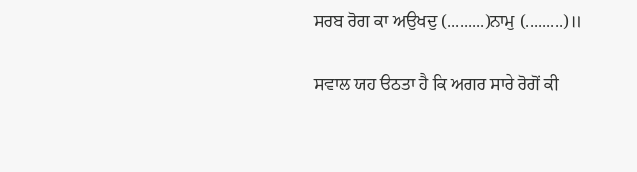ਸਰਬ ਰੋਗ ਕਾ ਅਉਖਦੁ (.........)ਨਾਮੁ (.........)॥

ਸਵਾਲ ਯਹ ੳਠਤਾ ਹੈ ਕਿ ਅਗਰ ਸਾਰੇ ਰੋਗੋਂ ਕੀ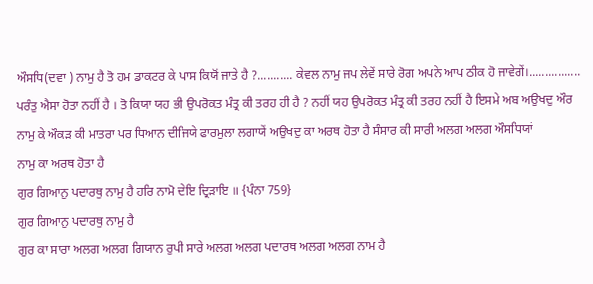ਔਸਧਿ(ਦਵਾ ) ਨਾਮੁ ਹੈ ਤੋ ਹਮ ਡਾਕਟਰ ਕੇ ਪਾਸ ਕਿਯੋਂ ਜਾਤੇ ਹੈ ?........... ਕੇਵਲ ਨਾਮੁ ਜਪ ਲੇਵੇਂ ਸਾਰੇ ਰੋਗ ਅਪਨੇ ਆਪ ਠੀਕ ਹੋ ਜਾਵੇਗੇਂ।................ ਪਰੰਤੁ ਐਸਾ ਹੋਤਾ ਨਹੀਂ ਹੈ । ਤੋ ਕਿਯਾ ਯਹ ਭੀ ਉਪਰੋਕਤ ਮੰਤ੍ਰ ਕੀ ਤਰਹ ਹੀ ਹੈ ? ਨਹੀਂ ਯਹ ਉਪਰੋਕਤ ਮੰਤ੍ਰ ਕੀ ਤਰਹ ਨਹੀਂ ਹੈ ਇਸਮੇ ਅਬ ਅਉਖਦੁ ਔਰ ਨਾਮੁ ਕੇ ਔਕੜ ਕੀ ਮਾਤਰਾ ਪਰ ਧਿਆਨ ਦੀਜਿਯੇ ਫਾਰਮੁਲਾ ਲਗਾਯੇਂ ਅਉਖਦੁ ਕਾ ਅਰਥ ਹੋਤਾ ਹੈ ਸੰਸਾਰ ਕੀ ਸਾਰੀ ਅਲਗ ਅਲਗ ਔਸਧਿਯਾਂ
ਨਾਮੁ ਕਾ ਅਰਥ ਹੋਤਾ ਹੈ
ਗੁਰ ਗਿਆਨੁ ਪਦਾਰਥੁ ਨਾਮੁ ਹੈ ਹਰਿ ਨਾਮੋ ਦੇਇ ਦ੍ਰਿੜਾਇ ॥ {ਪੰਨਾ 759}
ਗੁਰ ਗਿਆਨੁ ਪਦਾਰਥੁ ਨਾਮੁ ਹੈ
ਗੁਰ ਕਾ ਸਾਰਾ ਅਲਗ ਅਲਗ ਗਿਯਾਨ ਰੁਪੀ ਸਾਰੇ ਅਲਗ ਅਲਗ ਪਦਾਰਥ ਅਲਗ ਅਲਗ ਨਾਮ ਹੈ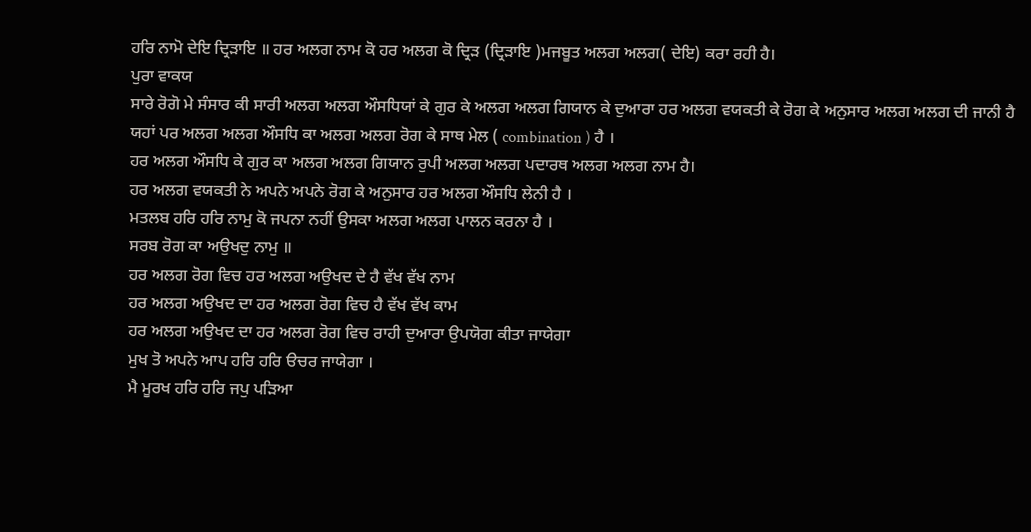ਹਰਿ ਨਾਮੋ ਦੇਇ ਦ੍ਰਿੜਾਇ ॥ ਹਰ ਅਲਗ ਨਾਮ ਕੋ ਹਰ ਅਲਗ ਕੋ ਦ੍ਰਿੜ (ਦ੍ਰਿੜਾਇ )ਮਜਬੂਤ ਅਲਗ ਅਲਗ( ਦੇਇ) ਕਰਾ ਰਹੀ ਹੈ।
ਪੁਰਾ ਵਾਕਯ
ਸਾਰੇ ਰੋਗੋ ਮੇ ਸੰਸਾਰ ਕੀ ਸਾਰੀ ਅਲਗ ਅਲਗ ਔਸਧਿਯਾਂ ਕੇ ਗੁਰ ਕੇ ਅਲਗ ਅਲਗ ਗਿਯਾਨ ਕੇ ਦੁਆਰਾ ਹਰ ਅਲਗ ਵਯਕਤੀ ਕੇ ਰੋਗ ਕੇ ਅਨੁਸਾਰ ਅਲਗ ਅਲਗ ਦੀ ਜਾਨੀ ਹੈ
ਯਹਾਂ ਪਰ ਅਲਗ ਅਲਗ ਔਸਧਿ ਕਾ ਅਲਗ ਅਲਗ ਰੋਗ ਕੇ ਸਾਥ ਮੇਲ ( combination ) ਹੈ ।
ਹਰ ਅਲਗ ਔਸਧਿ ਕੇ ਗੁਰ ਕਾ ਅਲਗ ਅਲਗ ਗਿਯਾਨ ਰੁਪੀ ਅਲਗ ਅਲਗ ਪਦਾਰਥ ਅਲਗ ਅਲਗ ਨਾਮ ਹੈ।
ਹਰ ਅਲਗ ਵਯਕਤੀ ਨੇ ਅਪਨੇ ਅਪਨੇ ਰੋਗ ਕੇ ਅਨੁਸਾਰ ਹਰ ਅਲਗ ਔਸਧਿ ਲੇਨੀ ਹੈ ।
ਮਤਲਬ ਹਰਿ ਹਰਿ ਨਾਮੁ ਕੋ ਜਪਨਾ ਨਹੀਂ ਉਸਕਾ ਅਲਗ ਅਲਗ ਪਾਲਨ ਕਰਨਾ ਹੈ ।
ਸਰਬ ਰੋਗ ਕਾ ਅਉਖਦੁ ਨਾਮੁ ॥
ਹਰ ਅਲਗ ਰੋਗ ਵਿਚ ਹਰ ਅਲਗ ਅਉਖਦ ਦੇ ਹੈ ਵੱਖ ਵੱਖ ਨਾਮ
ਹਰ ਅਲਗ ਅਉਖਦ ਦਾ ਹਰ ਅਲਗ ਰੋਗ ਵਿਚ ਹੈ ਵੱਖ ਵੱਖ ਕਾਮ
ਹਰ ਅਲਗ ਅਉਖਦ ਦਾ ਹਰ ਅਲਗ ਰੋਗ ਵਿਚ ਰਾਹੀ ਦੁਆਰਾ ਉਪਯੋਗ ਕੀਤਾ ਜਾਯੇਗਾ
ਮੁਖ ਤੋ ਅਪਨੇ ਆਪ ਹਰਿ ਹਰਿ ੳਚਰ ਜਾਯੇਗਾ ।
ਮੈ ਮੂਰਖ ਹਰਿ ਹਰਿ ਜਪੁ ਪੜਿਆ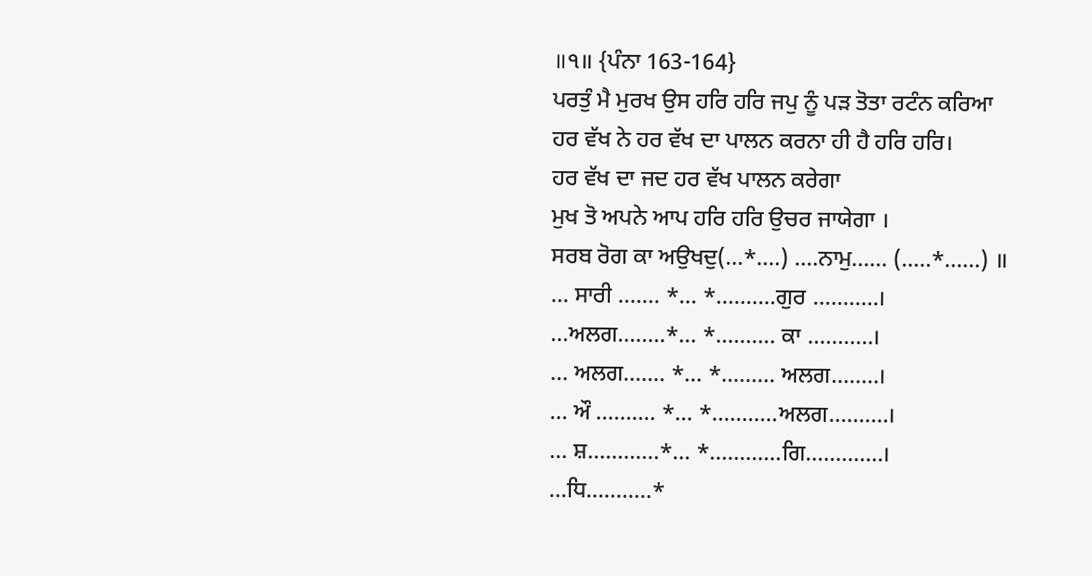॥੧॥ {ਪੰਨਾ 163-164}
ਪਰਤੁੰ ਮੈ ਮੁਰਖ ਉਸ ਹਰਿ ਹਰਿ ਜਪੁ ਨੂੰ ਪੜ ਤੋਤਾ ਰਟੰਨ ਕਰਿਆ
ਹਰ ਵੱਖ ਨੇ ਹਰ ਵੱਖ ਦਾ ਪਾਲਨ ਕਰਨਾ ਹੀ ਹੈ ਹਰਿ ਹਰਿ।
ਹਰ ਵੱਖ ਦਾ ਜਦ ਹਰ ਵੱਖ ਪਾਲਨ ਕਰੇਗਾ
ਮੁਖ ਤੋ ਅਪਨੇ ਆਪ ਹਰਿ ਹਰਿ ਉਚਰ ਜਾਯੇਗਾ ।
ਸਰਬ ਰੋਗ ਕਾ ਅਉਖਦੁ(...*....) ....ਨਾਮੁ...... (.....*......) ॥
... ਸਾਰੀ ....... *... *..........ਗੁਰ ...........।
...ਅਲਗ........*... *.......... ਕਾ ...........।
... ਅਲਗ....... *... *......... ਅਲਗ........।
... ਔ .......... *... *...........ਅਲਗ..........।
... ਸ਼............*... *............ਗਿ.............।
...ਧਿ...........*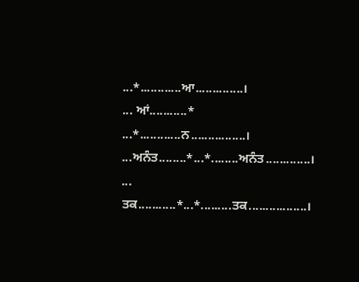...*............ਆ..............।
... ਆਂ...........* ...*............ਨ................।
...ਅਨੰਤ........*...*........ਅਨੰਤ.............।
... ਤਕ...........*...*.........ਤਕ.................।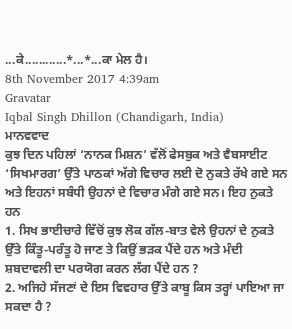...ਕੇ............*...*...ਕਾ ਮੇਲ ਹੈ।
8th November 2017 4:39am
Gravatar
Iqbal Singh Dhillon (Chandigarh, India)
ਮਾਨਵਵਾਦ
ਕੁਝ ਦਿਨ ਪਹਿਲਾਂ ‘ਨਾਨਕ ਮਿਸ਼ਨ’ ਵੱਲੋਂ ਫੇਸਬੁਕ ਅਤੇ ਵੈਬਸਾਈਟ ‘ਸਿਖਮਾਰਗ’ ਉੱਤੇ ਪਾਠਕਾਂ ਅੱਗੇ ਵਿਚਾਰ ਲਈ ਦੋ ਨੁਕਤੇ ਰੱਖੇ ਗਏ ਸਨ ਅਤੇ ਇਹਨਾਂ ਸਬੰਧੀ ਉਹਨਾਂ ਦੇ ਵਿਚਾਰ ਮੰਗੇ ਗਏ ਸਨ। ਇਹ ਨੁਕਤੇ ਹਨ
1. ਸਿਖ ਭਾਈਚਾਰੇ ਵਿੱਚੋਂ ਕੁਝ ਲੋਕ ਗੱਲ-ਬਾਤ ਵੇਲੇ ਉਹਨਾਂ ਦੇ ਨੁਕਤੇ ਉੱਤੇ ਕਿੰਤੂ-ਪਰੰਤੂ ਹੋ ਜਾਣ ਤੇ ਕਿਉਂ ਭੜਕ ਪੈਂਦੇ ਹਨ ਅਤੇ ਮੰਦੀ ਸ਼ਬਦਾਵਲੀ ਦਾ ਪਰਯੋਗ ਕਰਨ ਲੱਗ ਪੈਂਦੇ ਹਨ ?
2. ਅਜਿਹੇ ਸੱਜਣਾਂ ਦੇ ਇਸ ਵਿਵਹਾਰ ਉੱਤੇ ਕਾਬੂ ਕਿਸ ਤਰ੍ਹਾਂ ਪਾਇਆ ਜਾ ਸਕਦਾ ਹੈ ?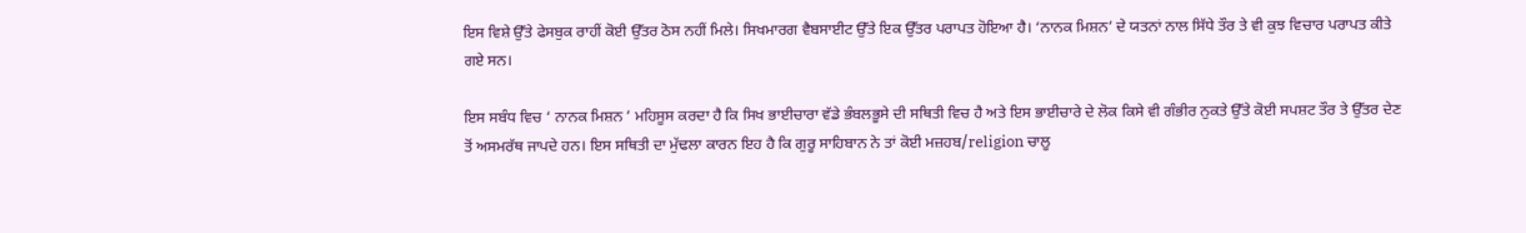ਇਸ ਵਿਸ਼ੇ ਉੱਤੇ ਫੇਸਬੁਕ ਰਾਹੀਂ ਕੋਈ ਉੱਤਰ ਠੋਸ ਨਹੀਂ ਮਿਲੇ। ਸਿਖਮਾਰਗ ਵੈਬਸਾਈਟ ਉੱਤੇ ਇਕ ਉੱਤਰ ਪਰਾਪਤ ਹੋਇਆ ਹੈ। ‘ਨਾਨਕ ਮਿਸ਼ਨ’ ਦੇ ਯਤਨਾਂ ਨਾਲ ਸਿੱਧੇ ਤੌਰ ਤੇ ਵੀ ਕੁਝ ਵਿਚਾਰ ਪਰਾਪਤ ਕੀਤੇ ਗਏ ਸਨ।

ਇਸ ਸਬੰਧ ਵਿਚ ‘ ਨਾਨਕ ਮਿਸ਼ਨ ’ ਮਹਿਸੂਸ ਕਰਦਾ ਹੈ ਕਿ ਸਿਖ ਭਾਈਚਾਰਾ ਵੱਡੇ ਭੰਬਲਭੂਸੇ ਦੀ ਸਥਿਤੀ ਵਿਚ ਹੈ ਅਤੇ ਇਸ ਭਾਈਚਾਰੇ ਦੇ ਲੋਕ ਕਿਸੇ ਵੀ ਗੰਭੀਰ ਨੁਕਤੇ ਉੱਤੇ ਕੋਈ ਸਪਸ਼ਟ ਤੌਰ ਤੇ ਉੱਤਰ ਦੇਣ ਤੋਂ ਅਸਮਰੱਥ ਜਾਪਦੇ ਹਨ। ਇਸ ਸਥਿਤੀ ਦਾ ਮੁੱਢਲਾ ਕਾਰਨ ਇਹ ਹੈ ਕਿ ਗੁਰੂ ਸਾਹਿਬਾਨ ਨੇ ਤਾਂ ਕੋਈ ਮਜ਼ਹਬ/religion ਚਾਲੂ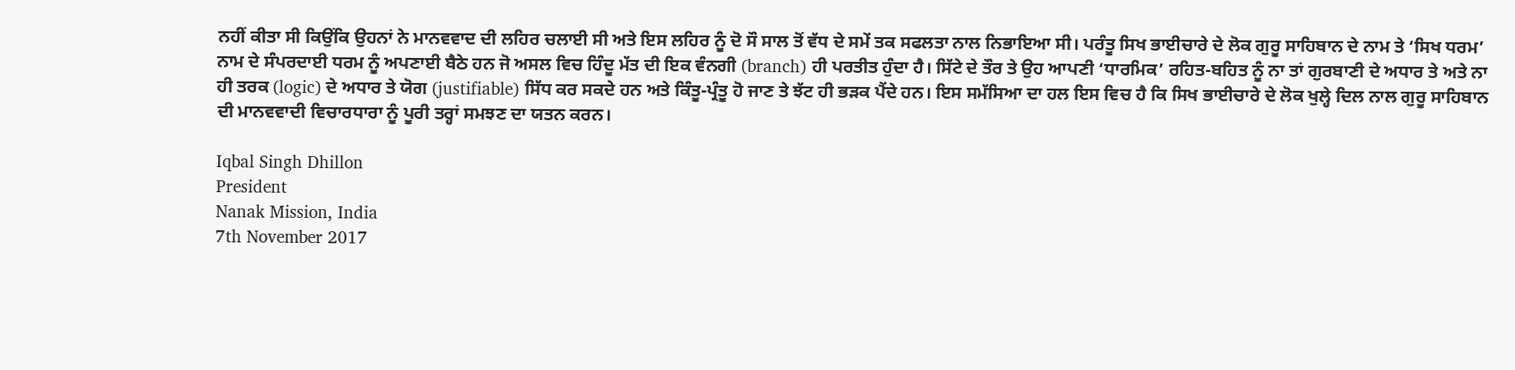ਨਹੀਂ ਕੀਤਾ ਸੀ ਕਿਉਂਕਿ ਉਹਨਾਂ ਨੇ ਮਾਨਵਵਾਦ ਦੀ ਲਹਿਰ ਚਲਾਈ ਸੀ ਅਤੇ ਇਸ ਲਹਿਰ ਨੂੰ ਦੋ ਸੌ ਸਾਲ ਤੋਂ ਵੱਧ ਦੇ ਸਮੇਂ ਤਕ ਸਫਲਤਾ ਨਾਲ ਨਿਭਾਇਆ ਸੀ। ਪਰੰਤੂ ਸਿਖ ਭਾਈਚਾਰੇ ਦੇ ਲੋਕ ਗੁਰੂ ਸਾਹਿਬਾਨ ਦੇ ਨਾਮ ਤੇ ‘ਸਿਖ ਧਰਮ’ ਨਾਮ ਦੇ ਸੰਪਰਦਾਈ ਧਰਮ ਨੂੰ ਅਪਣਾਈ ਬੈਠੇ ਹਨ ਜੋ ਅਸਲ ਵਿਚ ਹਿੰਦੂ ਮੱਤ ਦੀ ਇਕ ਵੰਨਗੀ (branch) ਹੀ ਪਰਤੀਤ ਹੁੰਦਾ ਹੈ। ਸਿੱਟੇ ਦੇ ਤੌਰ ਤੇ ਉਹ ਆਪਣੀ ‘ਧਾਰਮਿਕ’ ਰਹਿਤ-ਬਹਿਤ ਨੂੰ ਨਾ ਤਾਂ ਗੁਰਬਾਣੀ ਦੇ ਅਧਾਰ ਤੇ ਅਤੇ ਨਾ ਹੀ ਤਰਕ (logic) ਦੇ ਅਧਾਰ ਤੇ ਯੋਗ (justifiable) ਸਿੱਧ ਕਰ ਸਕਦੇ ਹਨ ਅਤੇ ਕਿੰਤੂ-ਪ੍ਰੰਤੂ ਹੋ ਜਾਣ ਤੇ ਝੱਟ ਹੀ ਭੜਕ ਪੈਂਦੇ ਹਨ। ਇਸ ਸਮੱਸਿਆ ਦਾ ਹਲ ਇਸ ਵਿਚ ਹੈ ਕਿ ਸਿਖ ਭਾਈਚਾਰੇ ਦੇ ਲੋਕ ਖੁਲ੍ਹੇ ਦਿਲ ਨਾਲ ਗੁਰੂ ਸਾਹਿਬਾਨ ਦੀ ਮਾਨਵਵਾਦੀ ਵਿਚਾਰਧਾਰਾ ਨੂੰ ਪੂਰੀ ਤਰ੍ਹਾਂ ਸਮਝਣ ਦਾ ਯਤਨ ਕਰਨ।

Iqbal Singh Dhillon
President
Nanak Mission, India
7th November 2017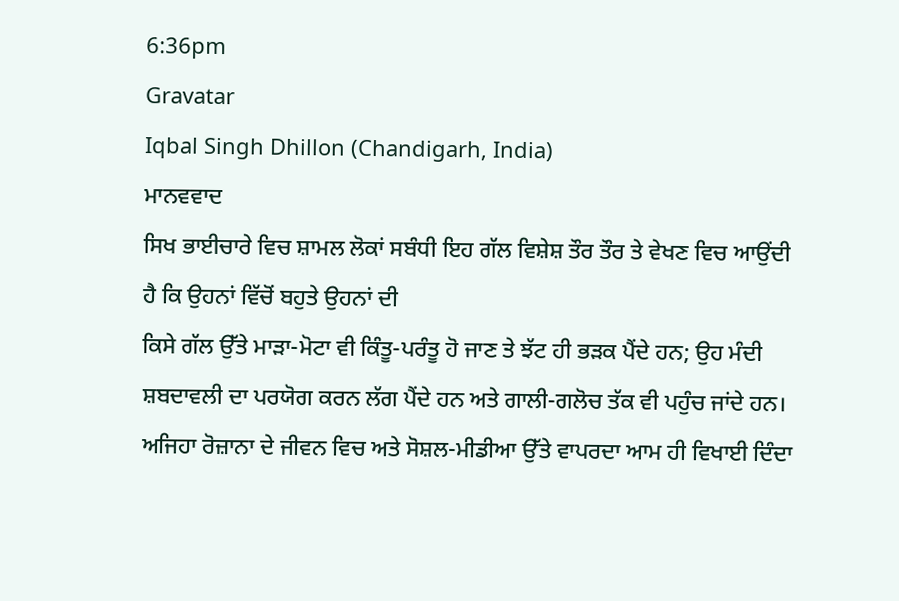6:36pm
Gravatar
Iqbal Singh Dhillon (Chandigarh, India)
ਮਾਨਵਵਾਦ
ਸਿਖ ਭਾਈਚਾਰੇ ਵਿਚ ਸ਼ਾਮਲ ਲੋਕਾਂ ਸਬੰਧੀ ਇਹ ਗੱਲ ਵਿਸ਼ੇਸ਼ ਤੌਰ ਤੌਰ ਤੇ ਵੇਖਣ ਵਿਚ ਆਉਂਦੀ ਹੈ ਕਿ ਉਹਨਾਂ ਵਿੱਚੋਂ ਬਹੁਤੇ ਉਹਨਾਂ ਦੀ
ਕਿਸੇ ਗੱਲ ਉੱਤੇ ਮਾੜਾ-ਮੋਟਾ ਵੀ ਕਿੰਤੂ-ਪਰੰਤੂ ਹੋ ਜਾਣ ਤੇ ਝੱਟ ਹੀ ਭੜਕ ਪੈਂਦੇ ਹਨ; ਉਹ ਮੰਦੀ ਸ਼ਬਦਾਵਲੀ ਦਾ ਪਰਯੋਗ ਕਰਨ ਲੱਗ ਪੈਂਦੇ ਹਨ ਅਤੇ ਗਾਲੀ-ਗਲੋਚ ਤੱਕ ਵੀ ਪਹੁੰਚ ਜਾਂਦੇ ਹਨ। ਅਜਿਹਾ ਰੋਜ਼ਾਨਾ ਦੇ ਜੀਵਨ ਵਿਚ ਅਤੇ ਸੋਸ਼ਲ-ਮੀਡੀਆ ਉੱਤੇ ਵਾਪਰਦਾ ਆਮ ਹੀ ਵਿਖਾਈ ਦਿੰਦਾ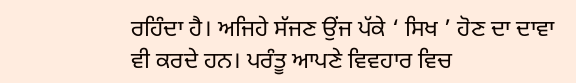ਰਹਿੰਦਾ ਹੈ। ਅਜਿਹੇ ਸੱਜਣ ਉਂਜ ਪੱਕੇ ‘ ਸਿਖ ’ ਹੋਣ ਦਾ ਦਾਵਾ ਵੀ ਕਰਦੇ ਹਨ। ਪਰੰਤੂ ਆਪਣੇ ਵਿਵਹਾਰ ਵਿਚ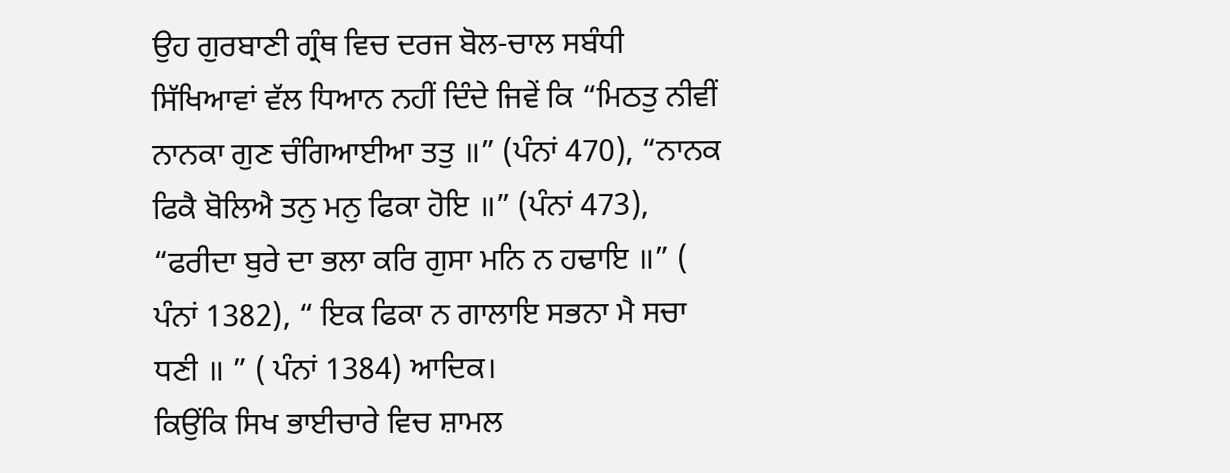ਉਹ ਗੁਰਬਾਣੀ ਗ੍ਰੰਥ ਵਿਚ ਦਰਜ ਬੋਲ-ਚਾਲ ਸਬੰਧੀ ਸਿੱਖਿਆਵਾਂ ਵੱਲ ਧਿਆਨ ਨਹੀਂ ਦਿੰਦੇ ਜਿਵੇਂ ਕਿ “ਮਿਠਤੁ ਨੀਵੀਂ ਨਾਨਕਾ ਗੁਣ ਚੰਗਿਆਈਆ ਤਤੁ ॥” (ਪੰਨਾਂ 470), “ਨਾਨਕ ਫਿਕੈ ਬੋਲਿਐ ਤਨੁ ਮਨੁ ਫਿਕਾ ਹੋਇ ॥” (ਪੰਨਾਂ 473), “ਫਰੀਦਾ ਬੁਰੇ ਦਾ ਭਲਾ ਕਰਿ ਗੁਸਾ ਮਨਿ ਨ ਹਢਾਇ ॥” ( ਪੰਨਾਂ 1382), “ ਇਕ ਫਿਕਾ ਨ ਗਾਲਾਇ ਸਭਨਾ ਮੈ ਸਚਾ ਧਣੀ ॥ ” ( ਪੰਨਾਂ 1384) ਆਦਿਕ।
ਕਿਉਂਕਿ ਸਿਖ ਭਾਈਚਾਰੇ ਵਿਚ ਸ਼ਾਮਲ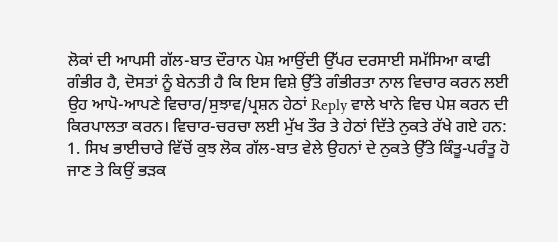ਲੋਕਾਂ ਦੀ ਆਪਸੀ ਗੱਲ-ਬਾਤ ਦੌਰਾਨ ਪੇਸ਼ ਆਉਂਦੀ ਉੱਪਰ ਦਰਸਾਈ ਸਮੱਸਿਆ ਕਾਫੀ ਗੰਭੀਰ ਹੈ, ਦੋਸਤਾਂ ਨੂੰ ਬੇਨਤੀ ਹੈ ਕਿ ਇਸ ਵਿਸ਼ੇ ਉੱਤੇ ਗੰਭੀਰਤਾ ਨਾਲ ਵਿਚਾਰ ਕਰਨ ਲਈ ਉਹ ਆਪੋ-ਆਪਣੇ ਵਿਚਾਰ/ਸੁਝਾਵ/ਪ੍ਰਸ਼ਨ ਹੇਠਾਂ Reply ਵਾਲੇ ਖਾਨੇ ਵਿਚ ਪੇਸ਼ ਕਰਨ ਦੀ ਕਿਰਪਾਲਤਾ ਕਰਨ। ਵਿਚਾਰ-ਚਰਚਾ ਲਈ ਮੁੱਖ ਤੌਰ ਤੇ ਹੇਠਾਂ ਦਿੱਤੇ ਨੁਕਤੇ ਰੱਖੇ ਗਏ ਹਨ:
1. ਸਿਖ ਭਾਈਚਾਰੇ ਵਿੱਚੋਂ ਕੁਝ ਲੋਕ ਗੱਲ-ਬਾਤ ਵੇਲੇ ਉਹਨਾਂ ਦੇ ਨੁਕਤੇ ਉੱਤੇ ਕਿੰਤੂ-ਪਰੰਤੂ ਹੋ ਜਾਣ ਤੇ ਕਿਉਂ ਭੜਕ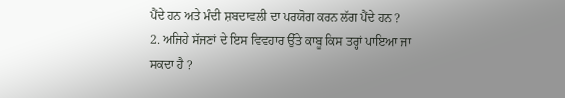ਪੈਂਦੇ ਹਨ ਅਤੇ ਮੰਦੀ ਸ਼ਬਦਾਵਲੀ ਦਾ ਪਰਯੋਗ ਕਰਨ ਲੱਗ ਪੈਂਦੇ ਹਨ ?
2. ਅਜਿਹੇ ਸੱਜਣਾਂ ਦੇ ਇਸ ਵਿਵਹਾਰ ਉੱਤੇ ਕਾਬੂ ਕਿਸ ਤਰ੍ਹਾਂ ਪਾਇਆ ਜਾ ਸਕਦਾ ਹੈ ?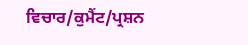ਵਿਚਾਰ/ਕੁਮੈਂਟ/ਪ੍ਰਸ਼ਨ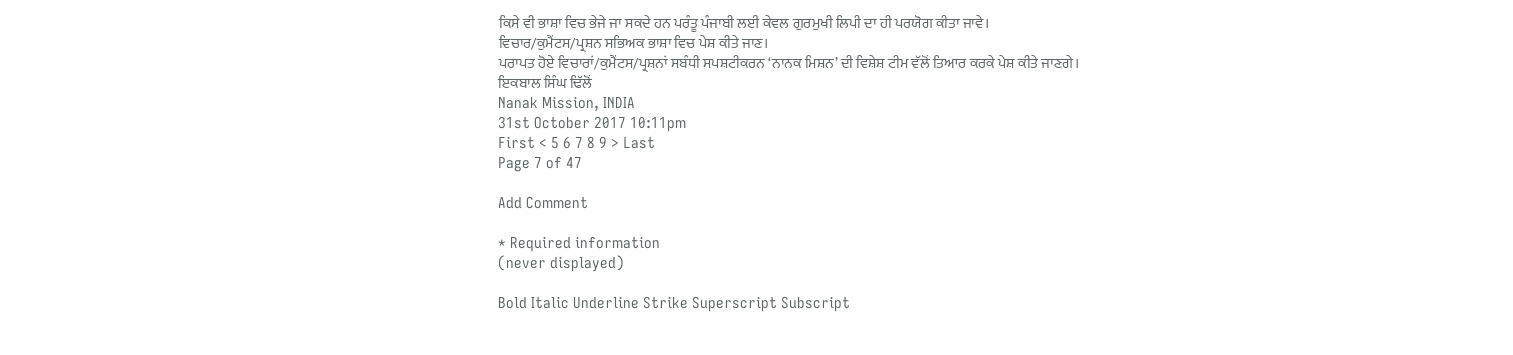ਕਿਸੇ ਵੀ ਭਾਸ਼ਾ ਵਿਚ ਭੇਜੇ ਜਾ ਸਕਦੇ ਹਨ ਪਰੰਤੂ ਪੰਜਾਬੀ ਲਈ ਕੇਵਲ ਗੁਰਮੁਖੀ ਲਿਪੀ ਦਾ ਹੀ ਪਰਯੋਗ ਕੀਤਾ ਜਾਵੇ।
ਵਿਚਾਰ/ਕੁਮੈਂਟਸ/ਪ੍ਰਸ਼ਨ ਸਭਿਅਕ ਭਾਸ਼ਾ ਵਿਚ ਪੇਸ਼ ਕੀਤੇ ਜਾਣ।
ਪਰਾਪਤ ਹੋਏ ਵਿਚਾਰਾਂ/ਕੁਮੈਂਟਸ/ਪ੍ਰਸ਼ਨਾਂ ਸਬੰਧੀ ਸਪਸ਼ਟੀਕਰਨ ‘ਨਾਨਕ ਮਿਸ਼ਨ’ ਦੀ ਵਿਸ਼ੇਸ਼ ਟੀਮ ਵੱਲੋਂ ਤਿਆਰ ਕਰਕੇ ਪੇਸ਼ ਕੀਤੇ ਜਾਣਗੇ।
ਇਕਬਾਲ ਸਿੰਘ ਢਿੱਲੋਂ
Nanak Mission, INDIA
31st October 2017 10:11pm
First < 5 6 7 8 9 > Last
Page 7 of 47

Add Comment

* Required information
(never displayed)

Bold Italic Underline Strike Superscript Subscript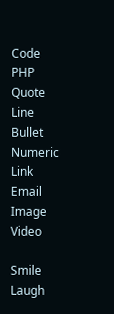Code PHP Quote Line Bullet Numeric Link Email Image Video

Smile Laugh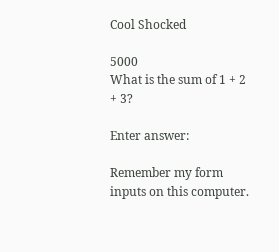Cool Shocked

5000
What is the sum of 1 + 2 + 3?

Enter answer:

Remember my form inputs on this computer.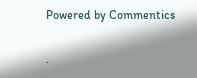Powered by Commentics

.